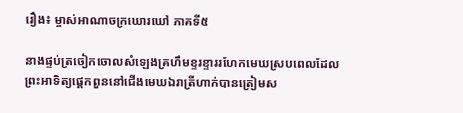រឿង៖ ម្ចាស់អាណាចក្រឃោរឃៅ ភាគទី៥

នាងផ្ទប់ត្រចៀកចោលសំឡេងគ្រហឹមខ្ទរខ្ទាររហែកមេឃស្របពេលដែលព្រះអាទិត្យផ្តេកពួននៅជើងមេឃឯរាត្រីហាក់បានត្រៀមស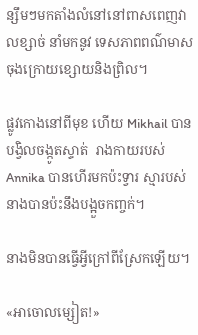ន្សឹមៗមកតាំងលំនៅនៅពាសពេញវាលខ្សាច់ នាំមកនូវ ទេសភាពពណ៌មាសចុងក្រោយខ្សោយនិងព្រិល។

ផ្លូវកោងនៅពីមុខ ហើយ Mikhail បានបង្វិលចង្កូតស្ទាត់  រាងកាយរបស់ Annika បានហើរមកប៉ះទ្វារ ស្មារបស់នាងបានប៉ះនឹងបង្អួចកញ្ចក់។

នាងមិនបានធ្វើអ្វីក្រៅពីស្រែកឡើយ។

«អាចោលម្សៀត!»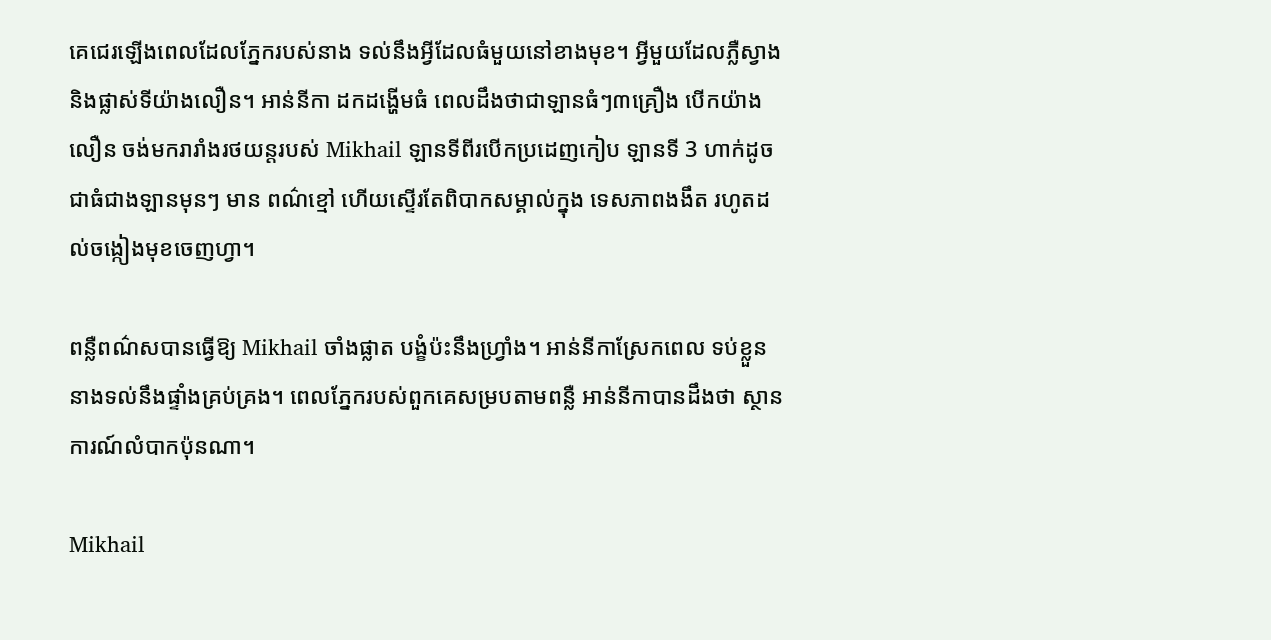គេជេរឡើងពេលដែលភ្នែករបស់នាង ទល់នឹងអ្វីដែលធំមួយនៅខាងមុខ។ អ្វីមួយដែលភ្លឺស្វាង និងផ្លាស់ទីយ៉ាងលឿន។ អាន់នីកា ដកដង្ហើមធំ ពេលដឹងថាជាឡានធំៗ៣គ្រឿង បើកយ៉ាងលឿន ចង់មករារាំងរថយន្តរបស់ Mikhail ឡានទីពីរបើកប្រដេញកៀប ឡានទី 3 ហាក់ដូចជាធំជាងឡានមុនៗ មាន ពណ៌ខ្មៅ ហើយស្ទើរតែពិបាកសម្គាល់ក្នុង ទេសភាពងងឹត រហូតដល់ចង្កៀងមុខចេញហ្វា។

ពន្លឺពណ៌សបានធ្វើឱ្យ Mikhail ចាំងផ្លាត បង្ខំប៉ះនឹងហ្វ្រាំង។ អាន់នីកាស្រែកពេល ទប់ខ្លួននាងទល់នឹងផ្ទាំងគ្រប់គ្រង។ ពេលភ្នែករបស់ពួកគេសម្របតាមពន្លឺ អាន់នីកាបានដឹងថា ស្ថានការណ៍លំបាកប៉ុនណា។

Mikhail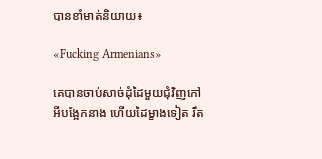បានខាំមាត់និយាយ៖

«Fucking Armenians»

គេបានចាប់សាច់ដុំដៃមួយជុំវិញកៅអីបង្អែកនាង ហើយដៃម្ខាងទៀត រឹត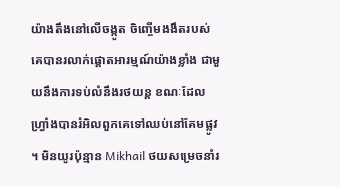យ៉ាងតឹងនៅលើចង្កូត ចិញ្ចើមងងឹតរបស់គេបានរលាក់ផ្តោតអារម្មណ៍យ៉ាងខ្លាំង ជាមួយនឹងការទប់លំនឹងរថយន្ត ខណៈដែលហ្វ្រាំងបានរំអិលពួកគេទៅឈប់នៅគែមផ្លូវ ។ មិនយូរប៉ុន្មាន Mikhail ថយសម្រេចនាំរ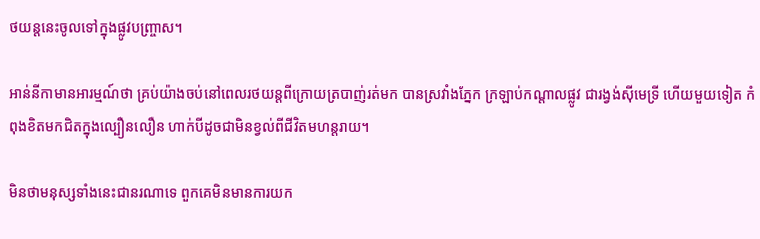ថយន្តនេះចូលទៅក្នុងផ្លូវបញ្ច្រាស។

អាន់នីកាមានអារម្មណ៍ថា គ្រប់យ៉ាងចប់នៅពេលរថយន្តពីក្រោយត្របាញ់រត់មក បានស្រវាំងភ្នែក ក្រឡាប់កណ្តាលផ្លូវ ជារង្វង់ស៊ីមេទ្រី ហើយមួយទៀត កំពុងខិតមកជិតក្នុងល្បឿនលឿន ហាក់បីដូចជាមិនខ្វល់ពីជីវិតមហន្តរាយ។

មិនថាមនុស្សទាំងនេះជានរណាទេ ពួកគេមិនមានការយក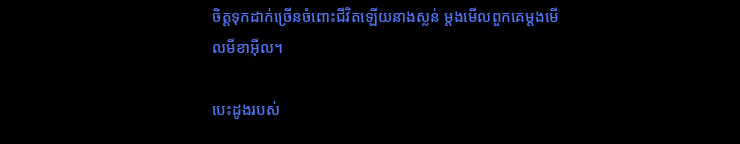ចិត្តទុកដាក់ច្រើនចំពោះជីវិតឡើយនាងស្លន់ ម្តងមើលពួកគេម្តងមើលមីខាអ៊ីល។

បេះដូងរបស់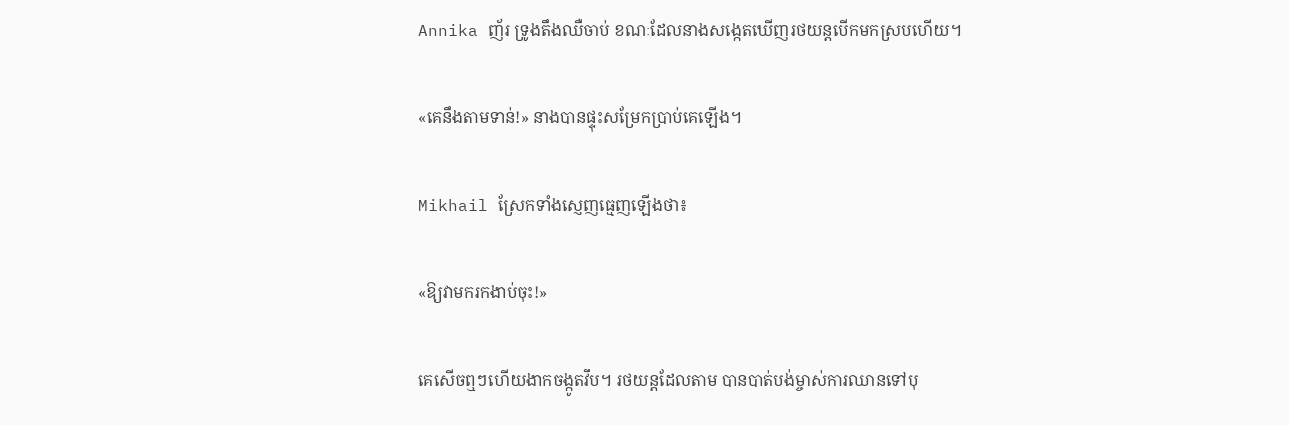Annika ញ័រ ទ្រូងតឹងឈឺចាប់ ខណៈដែលនាងសង្កេតឃើញរថយន្តបើកមកស្របហើយ។

«គេនឹងតាមទាន់!» នាងបានផ្ទុះសម្រែកប្រាប់គេឡើង។

Mikhail ស្រែកទាំងស្ញេញធ្មេញឡើងថា៖

«ឱ្យវាមករកងាប់ចុះ!»

គេសើចឮៗហើយងាកចង្កូតវឹប។ រថយន្តដែលតាម បានបាត់បង់ម្ចាស់ការឈានទៅបុ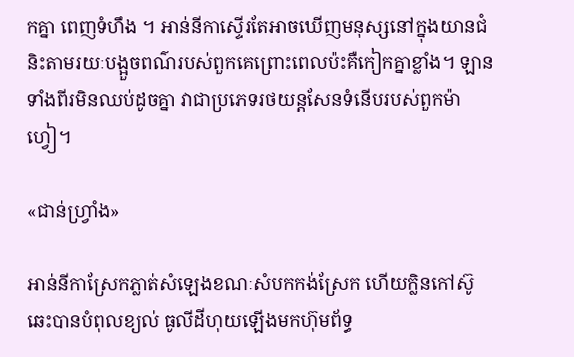កគ្នា ពេញទំហឹង ។ អាន់នីកាស្ទើរតែអាចឃើញមនុស្សនៅក្នុងយានជំនិះតាមរយៈបង្អួចពណ៌របស់ពួកគេព្រោះពេលប៉ះគឺកៀកគ្នាខ្លាំង។ ឡានទាំងពីរមិនឈប់ដូចគ្នា វាជាប្រភេទរថយន្តសែនទំនើបរបស់ពួកម៉ាហ្វៀ។

«ជាន់ហ្វ្រាំង»

អាន់នីកាស្រែកភ្លាត់សំឡេងខណៈសំបកកង់ស្រែក ហើយក្លិនកៅស៊ូឆេះបានបំពុលខ្យល់ ធូលីដីហុយឡើងមកហ៊ុមព័ទ្ធ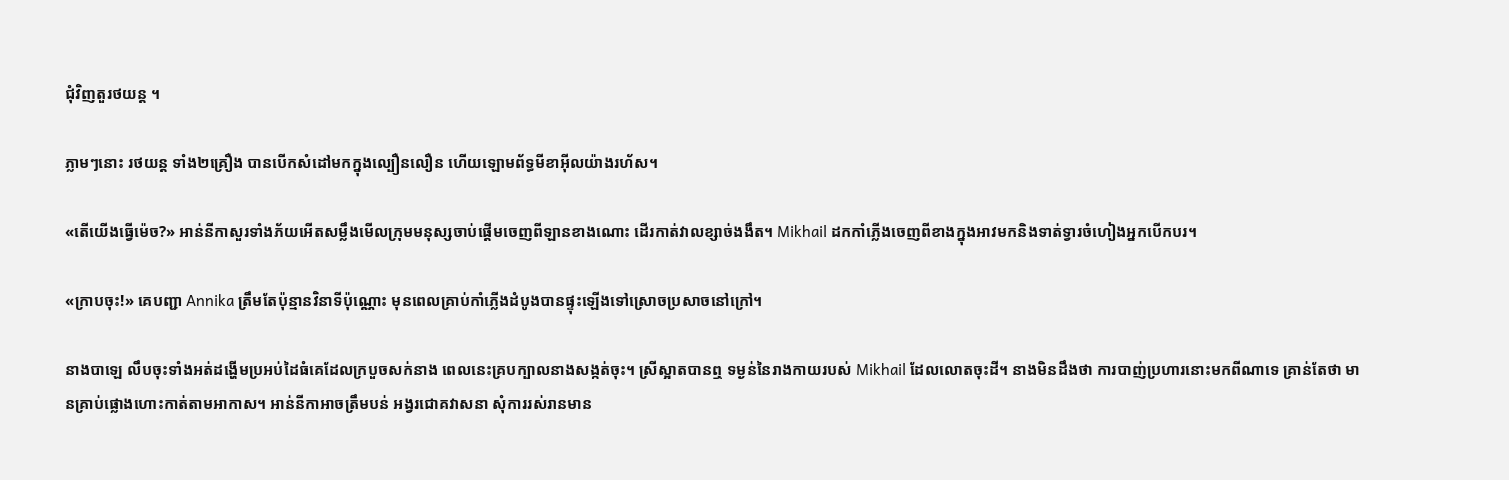ជុំវិញតួរថយន្ត ។

ភ្លាមៗនោះ រថយន្ត ទាំង២គ្រឿង បានបើកសំដៅមកក្នុងល្បឿនលឿន ហើយឡោមព័ទ្ធមីខាអ៊ីលយ៉ាងរហ័ស។

«តើយើងធ្វើម៉េច?» អាន់នីកាសួរទាំងភ័យអើតសម្លឹងមើលក្រុមមនុស្សចាប់ផ្តើមចេញពីឡានខាងណោះ ដើរកាត់វាលខ្សាច់ងងឹត។ Mikhail ដកកាំភ្លើងចេញពីខាងក្នុងអាវមកនិងទាត់ទ្វារចំហៀងអ្នកបើកបរ។

«ក្រាបចុះ!» គេបញ្ជា Annika ត្រឹមតែប៉ុន្មានវិនាទីប៉ុណ្ណោះ មុនពេលគ្រាប់កាំភ្លើងដំបូងបានផ្ទុះឡើងទៅស្រោចប្រសាចនៅក្រៅ។

នាងបាឡេ លឹបចុះទាំងអត់ដង្ហើមប្រអប់ដៃធំគេដែលក្របួចសក់នាង ពេលនេះគ្របក្បាលនាងសង្កត់ចុះ។ ស្រីស្អាតបានឮ ទម្ងន់នៃរាងកាយរបស់ Mikhail ដែលលោតចុះដី។ នាងមិនដឹងថា ការបាញ់ប្រហារនោះមកពីណាទេ គ្រាន់តែថា មានគ្រាប់ផ្លោងហោះកាត់តាមអាកាស។ អាន់នីកាអាចត្រឹមបន់ អង្វរជោគវាសនា សុំការរស់រានមាន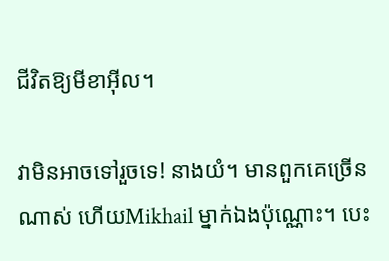ជីវិតឱ្យមីខាអ៊ីល។

វាមិនអាចទៅរួចទេ! នាងយំ។ មានពួកគេច្រើនណាស់ ហើយMikhail ម្នាក់ឯងប៉ុណ្ណោះ។ បេះ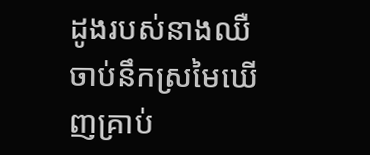ដូងរបស់នាងឈឺចាប់នឹកស្រមៃឃើញគ្រាប់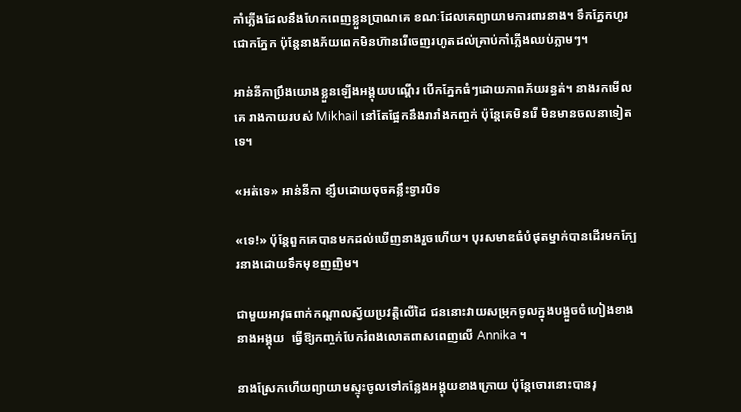កាំភ្លើងដែលនឹងហែកពេញខ្លួនប្រាណគេ ខណៈដែលគេព្យាយាមការពារនាង។ ទឹកភ្នែកហូរជោកភ្នែក ប៉ុន្តែនាងភ័យពេកមិនហ៊ានរើចេញរហូតដល់គ្រាប់កាំភ្លើងឈប់ភ្លាមៗ។

អាន់នីកាប្រឹងយោងខ្លួនឡើងអង្គុយបណ្តើរ បើកភ្នែកធំៗដោយភាពភ័យរន្ធត់។ នាងរកមើលគេ រាងកាយរបស់ Mikhail នៅតែផ្អែកនឹងរារាំងកញ្ចក់ ប៉ុន្តែគេមិនរើ មិនមានចលនាទៀតទេ។

«អត់ទេ» អាន់នីកា ខ្សឹបដោយចុចគន្លឹះទ្វារបិទ

«ទេ!» ប៉ុន្តែពួកគេបានមកដល់ឃើញនាងរួចហើយ។ បុរសមាឌធំបំផុតម្នាក់បានដើរមកក្បែរនាងដោយទឹកមុខញញិម។

ជាមួយអាវុធពាក់កណ្តាលស្វ័យប្រវត្តិលើដៃ ជននោះវាយសម្រុកចូលក្នុងបង្អួចចំហៀងខាងនាងអង្គុយ  ធ្វើឱ្យកញ្ចក់បែករំពងលោតពាសពេញលើ Annika ។

នាងស្រែកហើយព្យាយាមស្ទុះចូលទៅកន្លែងអង្គុយខាងក្រោយ ប៉ុន្តែចោរនោះបានរុ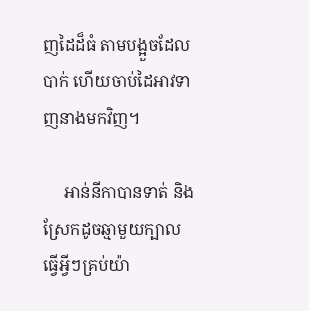ញដៃដ៏ធំ តាមបង្អួចដែលបាក់ ហើយចាប់ដៃអាវទាញនាងមកវិញ។

     អាន់នីកាបានទាត់ និងស្រែកដូចឆ្មាមួយក្បាល ធ្វើអ្វីៗគ្រប់យ៉ា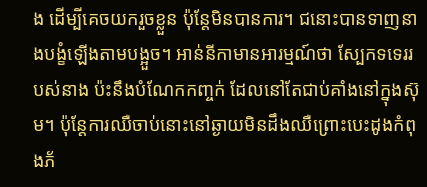ង ដើម្បីគេចយករួចខ្លួន ប៉ុន្តែមិនបានការ។ ជនោះបានទាញនាងបង្ខំឡើងតាមបង្អួច។ អាន់នីកាមានអារម្មណ៍ថា ស្បែកទទេររបស់នាង ប៉ះនឹងបំណែកកញ្ចក់ ដែលនៅតែជាប់គាំងនៅក្នុងស៊ុម។ ប៉ុន្តែការឈឺចាប់នោះនៅឆ្ងាយមិនដឹងឈឺព្រោះបេះដូងកំពុងភ័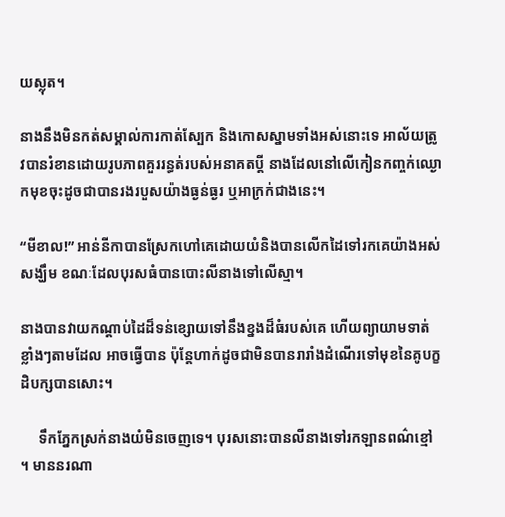យស្លុត។

នាងនឹងមិនកត់សម្គាល់ការកាត់ស្បែក និងកោសស្នាមទាំងអស់នោះទេ អាល័យត្រូវបានរំខានដោយរូបភាពគួររន្ធត់របស់អនាគតប្តី នាងដែលនៅលើកៀនកញ្ចក់ឈ្ងោកមុខចុះដូចជាបានរងរបួសយ៉ាងធ្ងន់ធ្ងរ ឬអាក្រក់ជាងនេះ។

“មីខាល!” អាន់នីកាបានស្រែកហៅគេដោយយំនិងបានលើកដៃទៅរកគេយ៉ាងអស់សង្ឃឹម ខណៈដែលបុរសធំបានបោះលីនាងទៅលើស្មា។

នាងបានវាយកណ្ដាប់ដៃដ៏ទន់ខ្សោយទៅនឹងខ្នងដ៏ធំរបស់គេ ហើយព្យាយាមទាត់ខ្លាំងៗតាមដែល អាចធ្វើបាន ប៉ុន្តែហាក់ដូចជាមិនបានរារាំងដំណើរទៅមុខនៃគូបក្ខដិបក្សបានសោះ។

     ទឹកភ្នែកស្រក់នាងយំមិនចេញទេ។ បុរសនោះបានលីនាងទៅរកឡានពណ៌ខ្មៅ ។ មាននរណា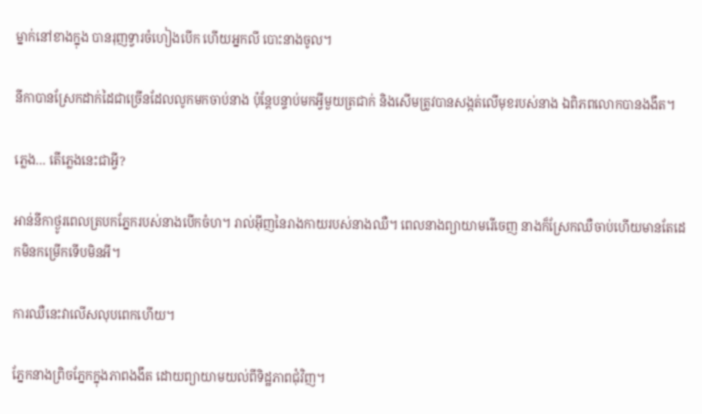ម្នាក់នៅខាងក្នុង បានរុញទ្វារចំហៀងបើក ហើយអ្នកលី បោះនាងចូល។

នីកាបានស្រែកដាក់ដៃជាច្រើនដែលលូកមកចាប់នាង ប៉ុន្តែបន្ទាប់មកអ្វីមួយត្រជាក់ និងសើមត្រូវបានសង្កត់លើមុខរបស់នាង ឯពិភពលោកបានងងឹត។

ភ្លេង… តើភ្លេងនេះជាអ្វី?

អាន់នីកាថ្ងូរពេលត្របកភ្នែករបស់នាងបើកចំហ។ រាល់អ៊ីញនៃរាងកាយរបស់នាងឈឺ។ ពេលនាងព្យាយាមរើចេញ នាងក៏ស្រែកឈឺចាប់ហើយមានតែដេកមិនកម្រើកទើបមិនអី។

ការឈឺនេះវាលើសលុបពេកហើយ។

ភ្នែកនាងព្រិចភ្នែកក្នុងភាពងងឹត ដោយព្យាយាមយល់ពីទិដ្ឋភាពជុំវិញ។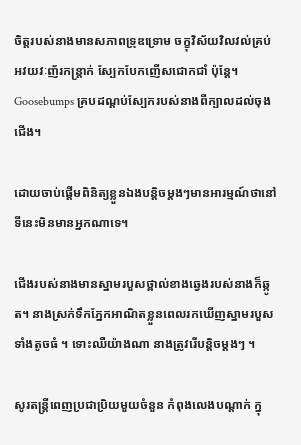ចិត្តរបស់នាងមានសភាពទ្រុឌទ្រោម ចក្ខុវិស័យវិលវល់គ្រប់ អវយវៈញ័រកន្ត្រាក់ ស្បែកបែកញើសជោកជាំ ប៉ុន្តែ។  Goosebumps គ្របដណ្តប់ស្បែករបស់នាងពីក្បាលដល់ចុងជើង។

ដោយចាប់ផ្តើមពិនិត្យខ្លួនឯងបន្តិចម្តងៗមានអារម្មណ៍ថានៅទីនេះមិនមានអ្នកណាទេ។

ជើងរបស់នាងមានស្នាមរបួសថ្ពាល់ខាងឆ្វេងរបស់នាងក៏ឆ្កូត។ នាងស្រក់ទឹកភ្នែកអាណិតខ្លួនពេលរកឃើញស្នាមរបួសទាំងតូចធំ ។ ទោះឈឺយ៉ាងណា នាងត្រូវរើបន្តិចម្តងៗ ។

សូរតន្ត្រីពេញប្រជាប្រិយមួយចំនួន កំពុងលេងបណ្តាក់ ក្នុ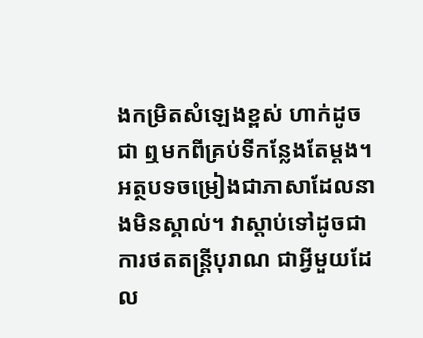ងកម្រិតសំឡេងខ្ពស់ ហាក់ដូចជា ឮមកពីគ្រប់ទីកន្លែងតែម្ដង។ អត្ថបទចម្រៀងជាភាសាដែលនាងមិនស្គាល់។ វាស្តាប់ទៅដូចជាការថតតន្ត្រីបុរាណ ជាអ្វីមួយដែល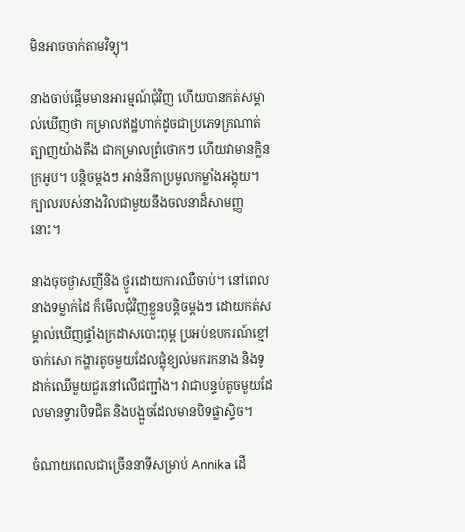មិនអាចចាក់តាមវិទ្យុ។

នាងចាប់ផ្ដើមមានអារម្មណ៍ជុំវិញ ហើយបានកត់សម្គាល់ឃើញថា កម្រាលឥដ្ឋហាក់ដូចជាប្រភេទក្រណាត់ត្បាញយ៉ាងតឹង ជាកម្រាលព្រំថោកៗ ហើយវាមានក្លិនក្រអូប។ បន្តិចម្ដងៗ អាន់នីកាប្រមូលកម្លាំងអង្គុយ។ ក្បាលរបស់នាងវិលជាមួយនឹងចលនាដ៏សាមញ្ញនោះ។

នាងចុចថ្ងាសញីនិង ថ្ងូរដោយការឈឺចាប់។ នៅពេលនាងទម្លាក់ដៃ ក៏មើលជុំវិញខ្លួនបន្តិចម្តងៗ ដោយកត់សម្គាល់ឃើញផ្ទាំងក្រដាសបោះពុម្ព ប្រអប់ឧបករណ៍ខ្មៅចាក់សោ កង្ហារតូចមួយដែលផ្លុំខ្យល់មករកនាង និងទូដាក់ឈើមួយជួរនៅលើជញ្ជាំង។ វាជាបន្ទប់តូចមួយដែលមានទ្វារបិទជិត និងបង្អួចដែលមានបិទផ្លាស្ទិច។

ចំណាយពេលជាច្រើននាទីសម្រាប់ Annika ដើ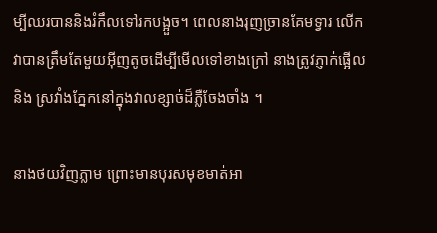ម្បីឈរបាននិងរំកឹលទៅរកបង្អួច។ ពេលនាងរុញច្រានគែមទ្វារ លើកវាបានត្រឹមតែមួយអ៊ីញតូចដើម្បីមើលទៅខាងក្រៅ នាងត្រូវភ្ញាក់ផ្អើលនិង ស្រវាំងភ្នែកនៅក្នុងវាលខ្សាច់ដ៏ភ្លឺចែងចាំង ។

នាងថយវិញភ្លាម ព្រោះមានបុរសមុខមាត់អា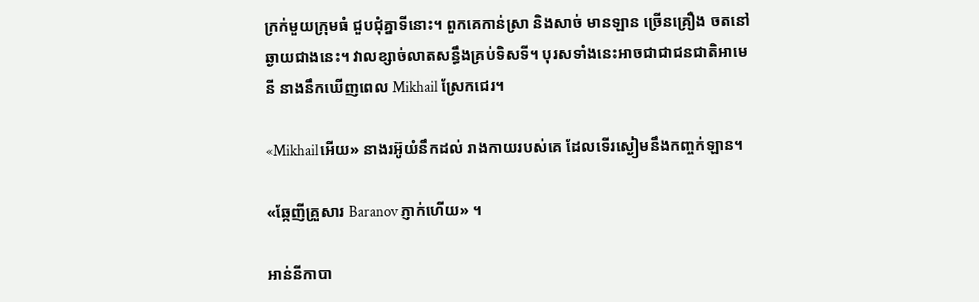ក្រក់មួយក្រុមធំ ជួបជុំគ្នាទីនោះ។ ពួកគេកាន់ស្រា និងសាច់ មានឡាន ច្រើនគ្រឿង ចតនៅឆ្ងាយជាងនេះ។ វាលខ្សាច់លាតសន្ធឹងគ្រប់ទិសទី។ បុរសទាំងនេះអាចជាជាជនជាតិអាមេនី នាងនឹកឃើញពេល Mikhail ស្រែកជេរ។

«Mikhailអើយ» នាងរអ៊ូយំនឹកដល់ រាងកាយរបស់គេ ដែលទើរស្ងៀមនឹងកញ្ចក់ឡាន។

«ឆ្កែញីគ្រួសារ Baranov ភ្ញាក់ហើយ» ។

អាន់នីកាបា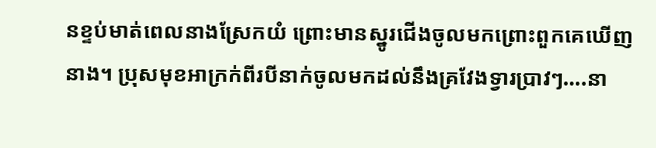នខ្ទប់មាត់ពេលនាងស្រែកយំ ព្រោះមានស្នូរជើងចូលមកព្រោះពួកគេឃើញនាង។ ប្រុសមុខអាក្រក់ពីរបីនាក់ចូលមកដល់នឹងគ្រវែងទ្វារប្រាវៗ….នា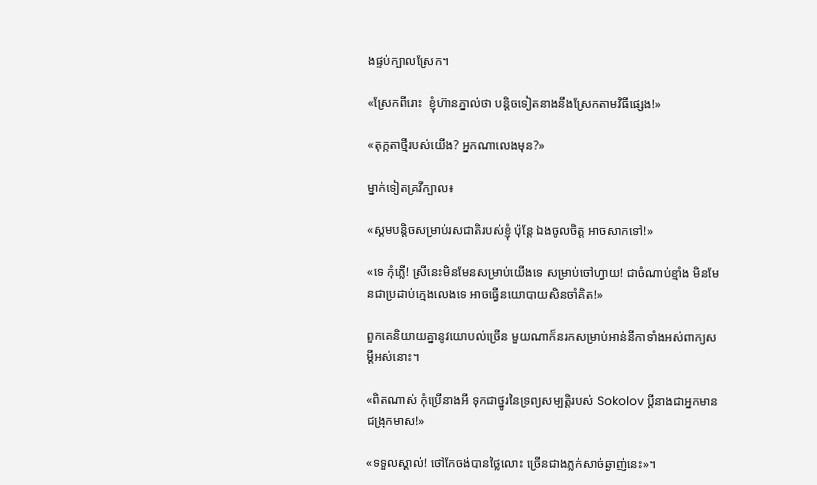ងផ្ទប់ក្បាលស្រែក។

«ស្រែកពីរោះ  ខ្ញុំហ៊ានភ្នាល់ថា បន្តិចទៀតនាងនឹងស្រែកតាមវិធីផ្សេង!»

«តុក្កតាថ្មីរបស់យើង? អ្នកណាលេងមុន?»

ម្នាក់ទៀតគ្រវីក្បាល៖

«ស្គមបន្តិចសម្រាប់រសជាតិរបស់ខ្ញុំ ប៉ុន្តែ ឯងចូលចិត្ត អាចសាកទៅ!»

«ទេ កុំភ្លើ! ស្រីនេះមិនមែនសម្រាប់យើងទេ សម្រាប់ចៅហ្វាយ! ជាចំណាប់ខ្មាំង មិនមែនជាប្រដាប់ក្មេងលេងទេ អាចធ្វើនយោបាយសិនចាំគិត!»

ពួកគេនិយាយគ្នានូវយោបល់ច្រើន មួយណាក៏នរកសម្រាប់អាន់នីកាទាំងអស់ពាក្យសម្តីអស់នោះ។

«ពិតណាស់ កុំប្រើនាងអី ទុកជាថ្នូរនៃទ្រព្យសម្បត្តិរបស់ Sokolov ប្តីនាងជាអ្នកមានជង្រុកមាស!»

«ទទួលស្គាល់! ថៅកែចង់បានថ្លៃលោះ ច្រើនជាងភ្លក់សាច់ឆ្ងាញ់នេះ»។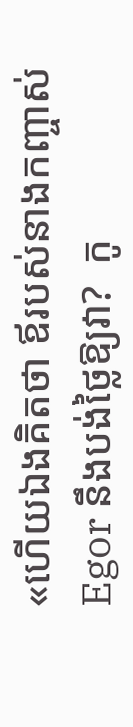«ហើយឯងគិតថា ឪរបស់នាងកញ្ចាស់ Egor នឹងបង់ថ្លៃឱ្យវា?  កូ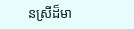នស្រីដ៏មា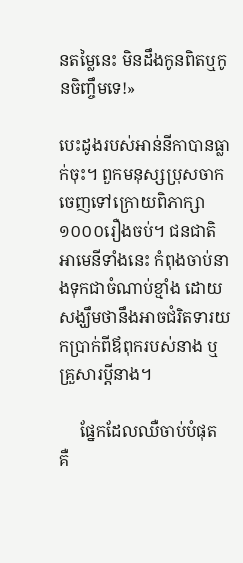នតម្លៃនេះ មិនដឹងកូនពិតឬកូនចិញ្ចឹមទេ!»

បេះដូងរបស់អាន់នីកាបានធ្លាក់ចុះ។ ពួកមនុស្សប្រុសចាកចេញទៅក្រោយពិភាក្សា១០០០រឿងចប់។ ជនជាតិអាមេនីទាំងនេះ កំពុងចាប់នាងទុកជាចំណាប់ខ្មាំង ដោយសង្ឃឹមថានឹងអាចជំរិតទារយកប្រាក់ពីឪពុករបស់នាង ឬគ្រួសារប្តីនាង។

     ផ្នែកដែលឈឺចាប់បំផុត គឺ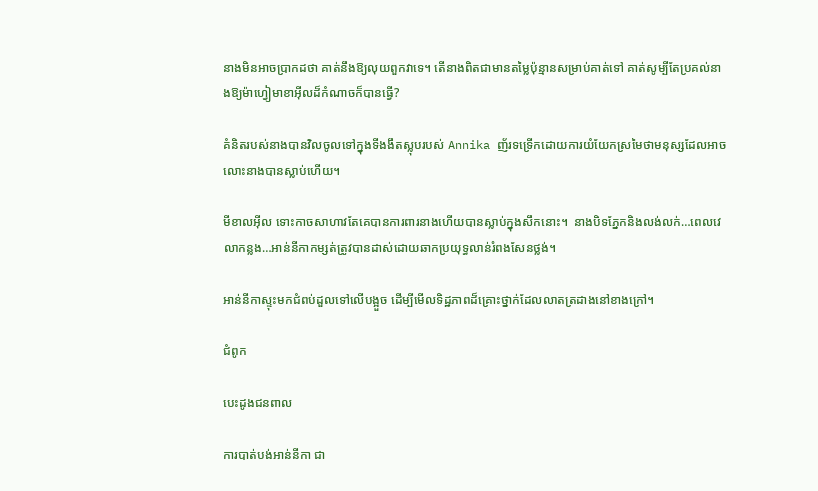នាងមិនអាចប្រាកដថា គាត់នឹងឱ្យលុយពួកវាទេ។ តើនាងពិតជាមានតម្លៃប៉ុន្មានសម្រាប់គាត់ទៅ គាត់សូម្បីតែប្រគល់នាងឱ្យម៉ាហ្វៀមាខាអ៊ីលដ៏កំណាចក៏បានធ្វើ?

គំនិតរបស់នាងបានវិលចូលទៅក្នុងទីងងឹតស្លុបរបស់ Annika ញ័រទទ្រើកដោយការយំយែកស្រមៃថាមនុស្សដែលអាចលោះនាងបានស្លាប់ហើយ។

មីខាលអ៊ីល ទោះកាចសាហាវតែគេបានការពារនាងហើយបានស្លាប់ក្នុងសឹកនោះ។  នាងបិទភ្នែកនិងលង់លក់…ពេលវេលាកន្លង…អាន់នីកាកម្សត់ត្រូវបានដាស់ដោយឆាកប្រយុទ្ធលាន់រំពងសែនថ្លង់។

អាន់នីកាស្ទុះមកជំពប់ដួលទៅលើបង្អួច ដើម្បីមើលទិដ្ឋភាពដ៏គ្រោះថ្នាក់ដែលលាតត្រដាងនៅខាងក្រៅ។

ជំពូក

បេះដូងជនពាល

ការបាត់បង់អាន់នីកា ជា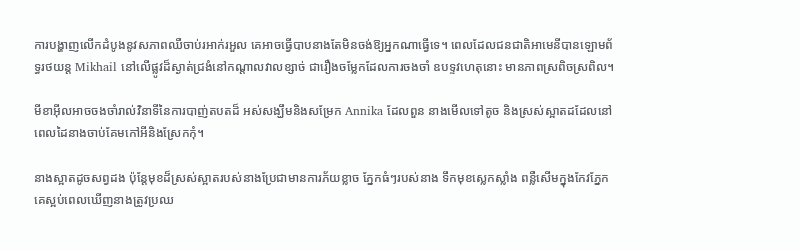ការបង្ហាញលើកដំបូងនូវសភាពឈឺចាប់រអាក់រអួល គេអាចធ្វើបាបនាងតែមិនចង់ឱ្យអ្នកណាធ្វើទេ។ ពេលដែលជនជាតិអាមេនីបានឡោមព័ទ្ធរថយន្ត Mikhail នៅលើផ្លូវដ៏ស្ងាត់ជ្រងំនៅកណ្តាលវាលខ្សាច់ ជារឿងចម្លែកដែលការចងចាំ ឧបទ្ទវហេតុនោះ មានភាពស្រពិចស្រពិល។

មីខាអ៊ីលអាចចងចាំរាល់វិនាទីនៃការបាញ់តបតដ៏ អស់សង្ឃឹមនិងសម្រែក Annika ដែលពួន នាងមើលទៅតូច និងស្រស់ស្អាតដដែលនៅពេលដៃនាងចាប់គែមកៅអីនិងស្រែកកុំ។

នាងស្អាតដូចសព្វដង ប៉ុន្តែមុខដ៏ស្រស់ស្អាតរបស់នាងប្រែជាមានការភ័យខ្លាច ភ្នែកធំៗរបស់នាង ទឹកមុខស្លេកស្លាំង ពន្លឺសើមក្នុងកែវភ្នែក គេស្អប់ពេលឃើញនាងត្រូវប្រឈ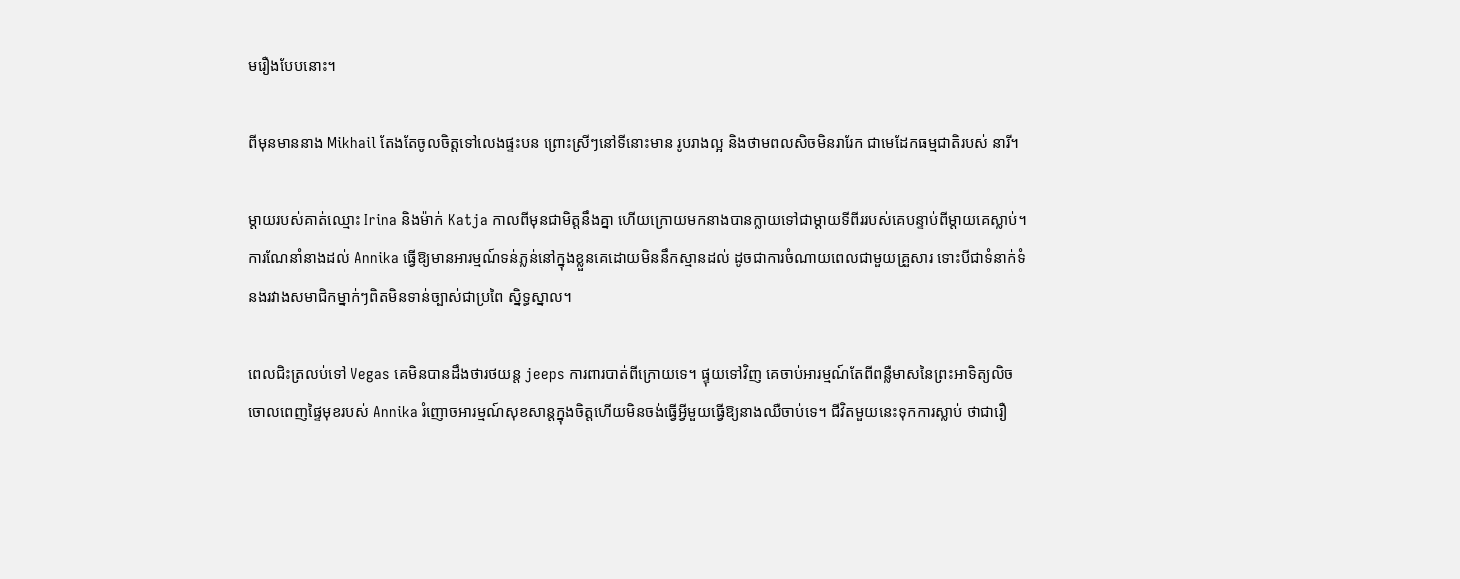មរឿងបែបនោះ។

ពីមុនមាននាង Mikhail តែងតែចូលចិត្តទៅលេងផ្ទះបន ព្រោះស្រីៗនៅទីនោះមាន រូបរាងល្អ និងថាមពលសិចមិនរារែក ជាមេដែកធម្មជាតិរបស់ នារី។

ម្តាយរបស់គាត់ឈ្មោះ Irina និងម៉ាក់ Katja កាលពីមុនជាមិត្តនឹងគ្នា ហើយក្រោយមកនាងបានក្លាយទៅជាម្តាយទីពីររបស់គេបន្ទាប់ពីម្តាយគេស្លាប់។ ការណែនាំនាងដល់ Annika ធ្វើឱ្យមានអារម្មណ៍ទន់ភ្លន់នៅក្នុងខ្លួនគេដោយមិននឹកស្មានដល់ ដូចជាការចំណាយពេលជាមួយគ្រួសារ ទោះបីជាទំនាក់ទំនងរវាងសមាជិកម្នាក់ៗពិតមិនទាន់ច្បាស់ជាប្រពៃ ស្និទ្ធស្នាល។

ពេលជិះត្រលប់ទៅ Vegas គេមិនបានដឹងថារថយន្ត jeeps ការពារបាត់ពីក្រោយទេ។ ផ្ទុយទៅវិញ គេចាប់អារម្មណ៍តែពីពន្លឺមាសនៃព្រះអាទិត្យលិច ចោលពេញផ្ទៃមុខរបស់ Annika រំញោចអារម្មណ៍សុខសាន្តក្នុងចិត្តហើយមិនចង់ធ្វើអ្វីមួយធ្វើឱ្យនាងឈឺចាប់ទេ។ ជីវិតមួយនេះទុកការស្លាប់ ថាជារឿ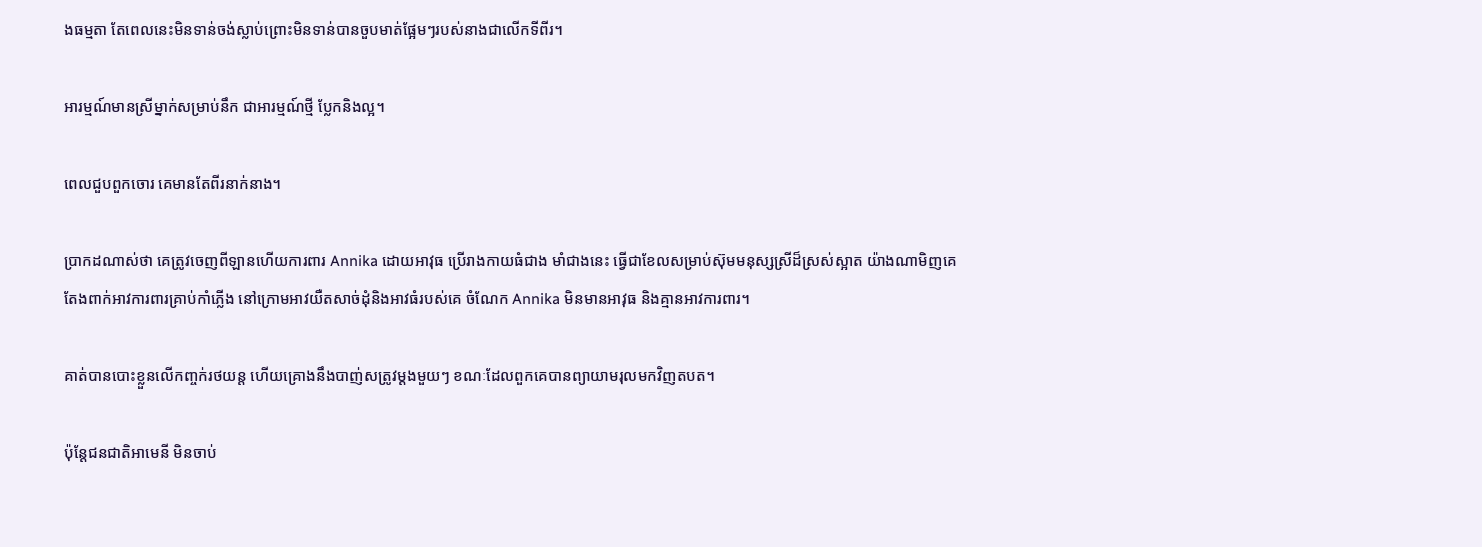ងធម្មតា តែពេលនេះមិនទាន់ចង់ស្លាប់ព្រោះមិនទាន់បានចួបមាត់ផ្អែមៗរបស់នាងជាលើកទីពីរ។

អារម្មណ៍មានស្រីម្នាក់សម្រាប់នឹក ជាអារម្មណ៍ថ្មី ប្លែកនិងល្អ។

ពេលជួបពួកចោរ គេមានតែពីរនាក់នាង។

ប្រាកដណាស់ថា គេត្រូវចេញពីឡានហើយការពារ Annika ដោយអាវុធ ប្រើរាងកាយធំជាង មាំជាងនេះ ធ្វើជាខែលសម្រាប់ស៊ុមមនុស្សស្រីដ៏ស្រស់ស្អាត យ៉ាងណាមិញគេតែងពាក់អាវការពារគ្រាប់កាំភ្លើង នៅក្រោមអាវយឺតសាច់ដុំនិងអាវធំរបស់គេ ចំណែក Annika មិនមានអាវុធ និងគ្មានអាវការពារ។

គាត់បានបោះខ្លួនលើកញ្ចក់រថយន្ត ហើយគ្រោងនឹងបាញ់សត្រូវម្តងមួយៗ ខណៈដែលពួកគេបានព្យាយាមរុលមកវិញតបត។

ប៉ុន្តែជនជាតិអាមេនី មិនចាប់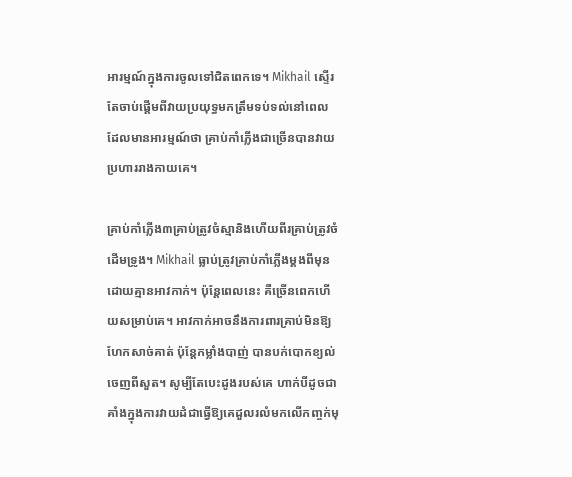អារម្មណ៍ក្នុងការចូលទៅជិតពេកទេ។ Mikhail ស្ទើរតែចាប់ផ្តើមពីវាយប្រយុទ្ធមកត្រឹមទប់ទល់នៅពេលដែលមានអារម្មណ៍ថា គ្រាប់កាំភ្លើងជាច្រើនបានវាយប្រហាររាងកាយគេ។

គ្រាប់កាំភ្លើង៣គ្រាប់ត្រូវចំស្មានិងហើយពីរគ្រាប់ត្រូវចំដើមទ្រូង។ Mikhail ធ្លាប់ត្រូវគ្រាប់កាំភ្លើងម្តងពីមុនដោយគ្មានអាវកាក់។ ប៉ុន្តែពេលនេះ គឺច្រើនពេកហើយសម្រាប់គេ។ អាវកាក់អាចនឹងការពារគ្រាប់មិនឱ្យហែកសាច់គាត់ ប៉ុន្តែកម្លាំងបាញ់ បានបក់បោកខ្យល់ចេញពីសួត។ សូម្បីតែបេះដូងរបស់គេ ហាក់បីដូចជាគាំងក្នុងការវាយដំជាធ្វើឱ្យគេដួលរលំមកលើកញ្ចក់មុ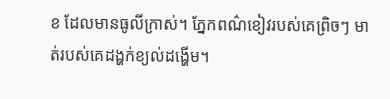ខ ដែលមានធូលីក្រាស់។ ភ្នែកពណ៌ខៀវរបស់គេព្រិចៗ មាត់របស់គេដង្ហក់ខ្យល់ដង្ហើម។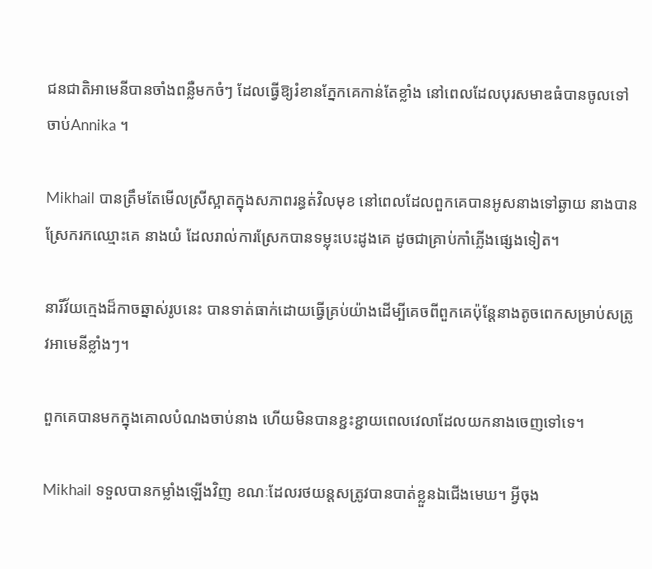ជនជាតិអាមេនីបានចាំងពន្លឺមកចំៗ ដែលធ្វើឱ្យរំខានភ្នែកគេកាន់តែខ្លាំង នៅពេលដែលបុរសមាឌធំបានចូលទៅចាប់Annika ។

Mikhail បានត្រឹមតែមើលស្រីស្អាតក្នុងសភាពរន្ធត់វិលមុខ នៅពេលដែលពួកគេបានអូសនាងទៅឆ្ងាយ នាងបានស្រែករកឈ្មោះគេ នាងយំ ដែលរាល់ការស្រែកបានទម្លុះបេះដូងគេ ដូចជាគ្រាប់កាំភ្លើងផ្សេងទៀត។

នារីវ័យក្មេងដ៏កាចឆ្នាស់រូបនេះ បានទាត់ធាក់ដោយធ្វើគ្រប់យ៉ាងដើម្បីគេចពីពួកគេប៉ុន្តែនាងតូចពេកសម្រាប់សត្រូវអាមេនីខ្លាំងៗ។

ពួកគេបានមកក្នុងគោលបំណងចាប់នាង ហើយមិនបានខ្ជះខ្ជាយពេលវេលាដែលយកនាងចេញទៅទេ។

Mikhail ទទួលបានកម្លាំងឡើងវិញ ខណៈដែលរថយន្តសត្រូវបានបាត់ខ្លួនឯជើងមេឃ។ អ្វីចុង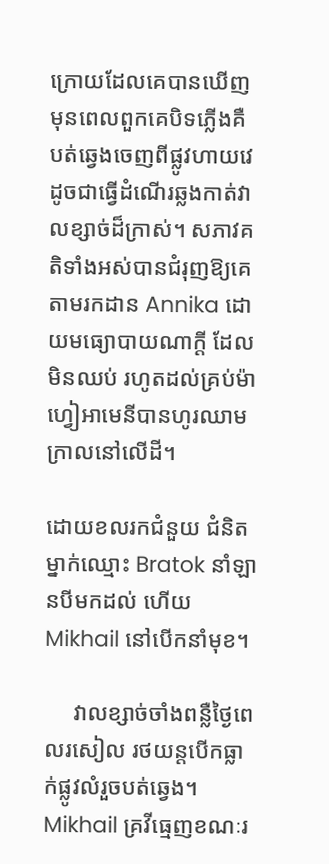ក្រោយដែលគេបានឃើញមុនពេលពួកគេបិទភ្លើងគឺ បត់ឆ្វេងចេញពីផ្លូវហាយវេ ដូចជាធ្វើដំណើរឆ្លងកាត់វាលខ្សាច់ដ៏ក្រាស់។ សភាវគតិទាំងអស់បានជំរុញឱ្យគេតាមរកដាន Annika ដោយមធ្យោបាយណាក្តី ដែលមិនឈប់ រហូតដល់គ្រប់ម៉ាហ្វៀអាមេនីបានហូរឈាមក្រាលនៅលើដី។

ដោយខលរកជំនួយ ជំនិតម្នាក់ឈ្មោះ Bratok នាំឡានបីមកដល់ ហើយ Mikhail នៅបើកនាំមុខ។

     វាលខ្សាច់ចាំងពន្លឺថ្ងៃពេលរសៀល រថយន្តបើកធ្លាក់ផ្លូវលំរួចបត់ឆ្វេង។ Mikhail គ្រវីធ្មេញខណៈរ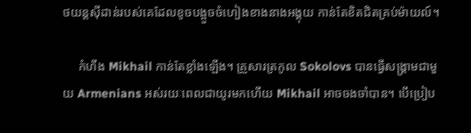ថយន្តស៊ីដាន់របស់គេដែលខូចបង្អួចចំហៀងខាងនាងអង្គុយ កាន់តែខិតជិតគ្រប់ម៉ាយល៍។

     កំហឹង Mikhail កាន់តែខ្លាំងឡើង។ គ្រួសារត្រកូល Sokolovs បានធ្វើសង្រ្គាមជាមួយ Armenians អស់រយៈពេលជាយូរមកហើយ Mikhail អាចចងចាំបាន។ បើប្រៀប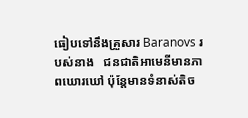ធៀបទៅនឹងគ្រួសារ Baranovs របស់នាង   ជនជាតិអាមេនីមានភាពឃោរឃៅ ប៉ុន្តែមានទំនាស់តិច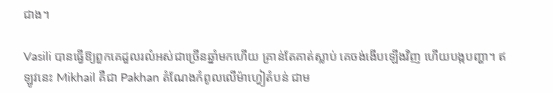ជាង។

Vasili បានធ្វើឱ្យពួកគេដួលរលំអស់ជាច្រើនឆ្នាំមកហើយ គ្រាន់តែគាត់ស្លាប់ គេចង់ងើបឡើងវិញ ហើយបង្កបញ្ហា។ ឥឡូវនេះ Mikhail គឺជា Pakhan តំណែងកំពូលលើម៉ាហ្វៀតំបន់ ជាម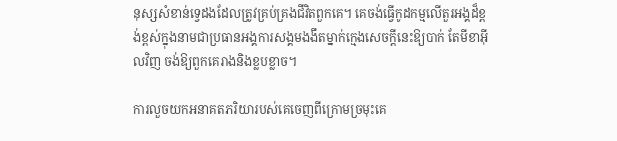នុស្សសំខាន់ទ្វេដងដែលត្រូវគ្រប់គ្រងជីវិតពួកគេ។ គេចង់ធ្វើកូដកម្មលើតួរអង្គដ៏ខ្ពង់ខ្ពស់ក្នុងនាមជាប្រធានអង្គការសង្គមងងឹតម្នាក់ក្មេងសេចក្តីនេះឱ្យបាក់ តែមីខាអ៊ីលវិញ ចង់ឱ្យពួកគេរាងនិងខ្លបខ្លាច។

ការលួចយកអនាគតភរិយារបស់គេចេញពីក្រោមច្រមុះគេ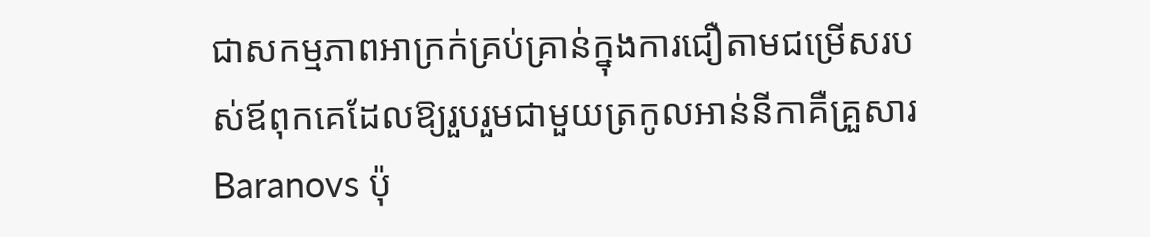ជាសកម្មភាពអាក្រក់គ្រប់គ្រាន់ក្នុងការជឿតាមជម្រើសរបស់ឪពុកគេដែលឱ្យរួបរួមជាមួយត្រកូលអាន់នីកាគឺគ្រួសារ Baranovs ប៉ុ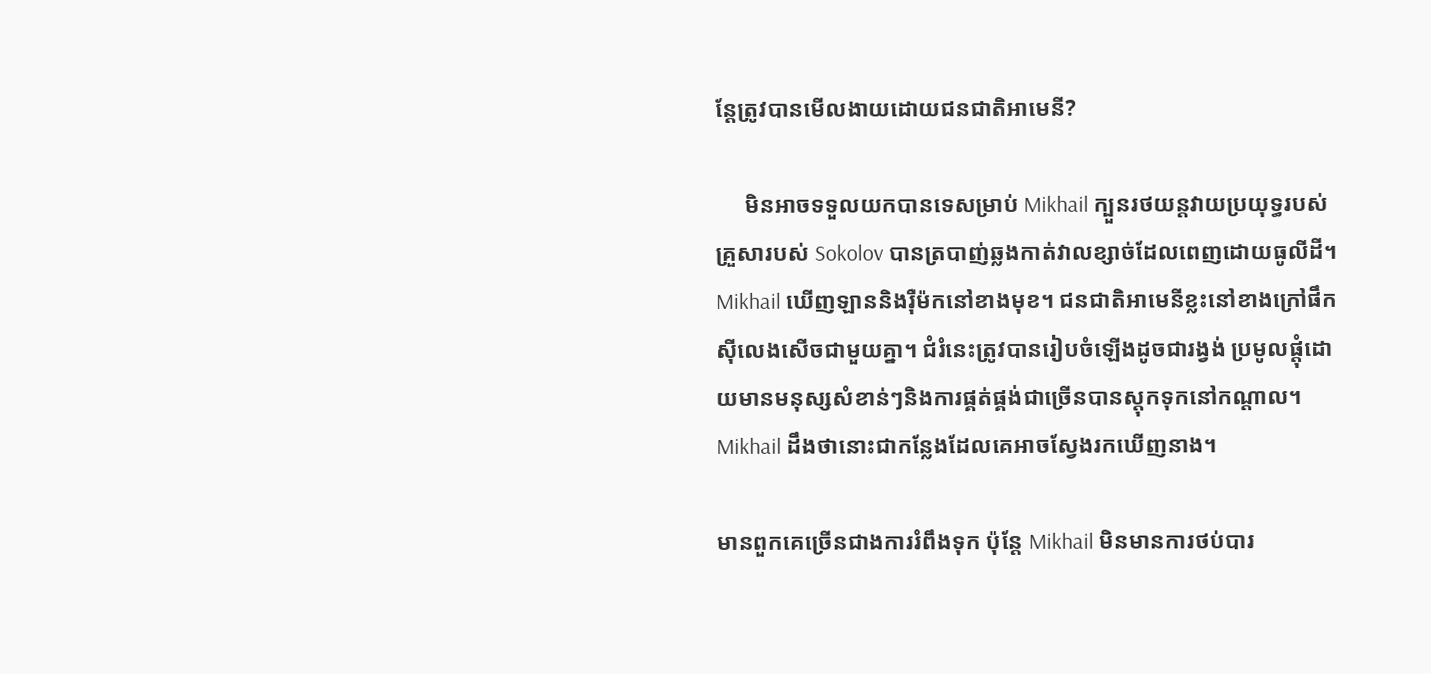ន្តែត្រូវបានមើលងាយដោយជនជាតិអាមេនី?

     មិនអាចទទួលយកបានទេសម្រាប់ Mikhail ក្បួនរថយន្តវាយប្រយុទ្ធរបស់គ្រួសារបស់ Sokolov បានត្របាញ់ឆ្លងកាត់វាលខ្សាច់ដែលពេញដោយធូលីដី។ Mikhail ឃើញឡាននិងរ៉ឺម៉កនៅខាងមុខ។ ជនជាតិអាមេនីខ្លះនៅខាងក្រៅផឹកស៊ីលេងសើចជាមួយគ្នា។ ជំរំនេះត្រូវបានរៀបចំឡើងដូចជារង្វង់ ប្រមូលផ្តុំដោយមានមនុស្សសំខាន់ៗនិងការផ្គត់ផ្គង់ជាច្រើនបានស្តុកទុកនៅកណ្តាល។ Mikhail ដឹងថានោះជាកន្លែងដែលគេអាចស្វែងរកឃើញនាង។

មានពួកគេច្រើនជាងការរំពឹងទុក ប៉ុន្តែ Mikhail មិនមានការថប់បារ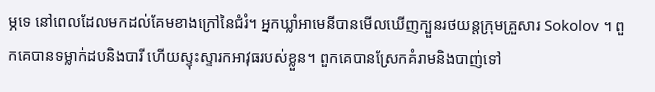ម្ភទេ នៅពេលដែលមកដល់គែមខាងក្រៅនៃជំរំ។ អ្នកឃ្លាំអាមេនីបានមើលឃើញក្បួនរថយន្តក្រុមគ្រួសារ Sokolov ។ ពួកគេបានទម្លាក់ដបនិងបារី ហើយស្ទុះស្ទារកអាវុធរបស់ខ្លួន។ ពួកគេបានស្រែកគំរាមនិងបាញ់ទៅ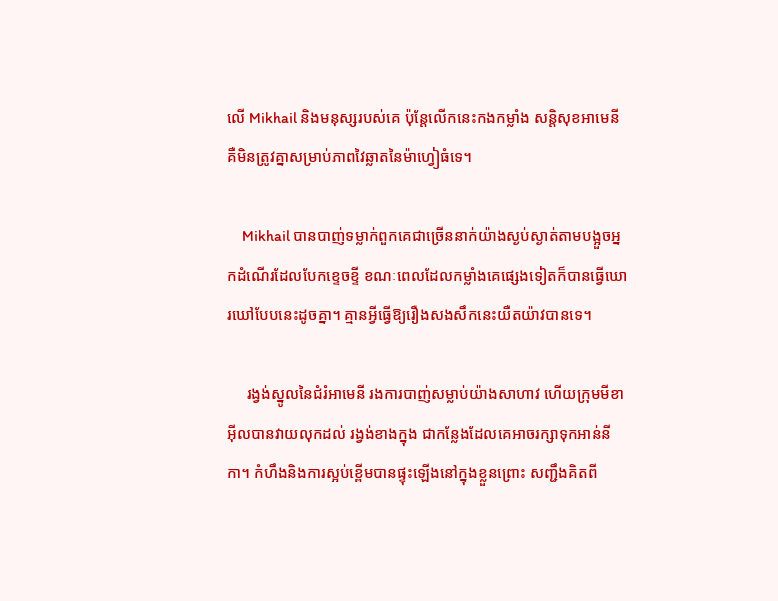លើ Mikhail និងមនុស្សរបស់គេ ប៉ុន្តែលើកនេះកងកម្លាំង សន្តិសុខអាមេនីគឺមិនត្រូវគ្នាសម្រាប់ភាពវៃឆ្លាតនៃម៉ាហ្វៀធំទេ។

     Mikhail បានបាញ់ទម្លាក់ពួកគេជាច្រើននាក់យ៉ាងស្ងប់ស្ងាត់តាមបង្អួចអ្នកដំណើរដែលបែកខ្ទេចខ្ទី ខណៈពេលដែលកម្លាំងគេផ្សេងទៀតក៏បានធ្វើឃោរឃៅបែបនេះដូចគ្នា។ គ្មានអ្វីធ្វើឱ្យរឿងសងសឹកនេះយឺតយ៉ាវបានទេ។

     រង្វង់ស្នូលនៃជំរំអាមេនី រងការបាញ់សម្លាប់យ៉ាងសាហាវ ហើយក្រុមមីខាអ៊ីលបានវាយលុកដល់ រង្វង់ខាងក្នុង ជាកន្លែងដែលគេអាចរក្សាទុកអាន់នីកា។ កំហឹងនិងការស្អប់ខ្ពើមបានផ្ទុះឡើងនៅក្នុងខ្លួនព្រោះ សញ្ជឹងគិតពី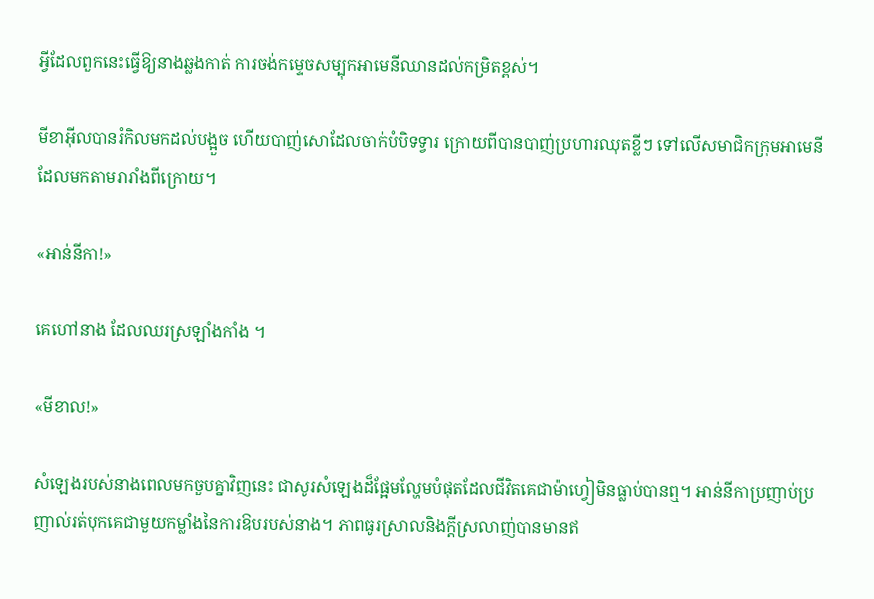អ្វីដែលពួកនេះធ្វើឱ្យនាងឆ្លងកាត់ ការចង់កម្ទេចសម្បុកអាមេនីឈានដល់កម្រិតខ្ពស់។

មីខាអ៊ីលបានរំកិលមកដល់បង្អួច ហើយបាញ់សោដែលចាក់បំបិទទ្វារ ក្រោយពីបានបាញ់ប្រហារឈុតខ្លីៗ ទៅលើសមាជិកក្រុមអាមេនី ដែលមកតាមរារាំងពីក្រោយ។

«អាន់នីកា!»

គេហៅនាង ដែលឈរស្រឡាំងកាំង ។

«មីខាល!»

សំឡេងរបស់នាងពេលមកចួបគ្នាវិញនេះ ជាសូរសំឡេងដ៏ផ្អែមល្ហែមបំផុតដែលជីវិតគេជាម៉ាហ្វៀមិនធ្លាប់បានឮ។ អាន់នីកាប្រញាប់ប្រញាល់រត់បុកគេជាមួយកម្លាំងនៃការឱបរបស់នាង។ ភាពធូរស្រាលនិងក្តីស្រលាញ់បានមានឥ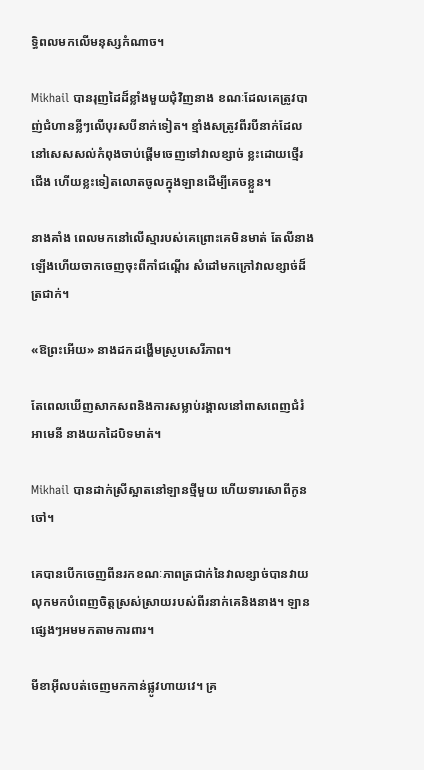ទ្ធិពលមកលើមនុស្សកំណាច។

Mikhail បានរុញដៃដ៏ខ្លាំងមួយជុំវិញនាង ខណៈដែលគេត្រូវបាញ់ជំហានខ្លីៗលើបុរសបីនាក់ទៀត។ ខ្មាំងសត្រូវពីរបីនាក់ដែលនៅសេសសល់កំពុងចាប់ផ្តើមចេញទៅវាលខ្សាច់ ខ្លះដោយថ្មើរជើង ហើយខ្លះទៀតលោតចូលក្នុងឡានដើម្បីគេចខ្លួន។

នាងគាំង ពេលមកនៅលើស្មារបស់គេព្រោះគេមិនមាត់ តែលីនាងឡើងហើយចាកចេញចុះពីកាំជណ្តើរ សំដៅមកក្រៅវាលខ្សាច់ដ៏ត្រជាក់។

«ឱព្រះអើយ» នាងដកដង្ហើមស្រូបសេរីភាព។

តែពេលឃើញសាកសពនិងការសម្លាប់រង្គាលនៅពាសពេញជំរំអាមេនី នាងយកដៃបិទមាត់។

Mikhail បានដាក់ស្រីស្អាតនៅឡានថ្មីមួយ ហើយទារសោពីកូនចៅ។

គេបានបើកចេញពីនរកខណៈភាពត្រជាក់នៃវាលខ្សាច់បានវាយលុកមកបំពេញចិត្តស្រស់ស្រាយរបស់ពីរនាក់គេនិងនាង។ ឡានផ្សេងៗអមមកតាមការពារ។

មីខាអ៊ីលបត់ចេញមកកាន់ផ្លូវហាយវេ។ គ្រ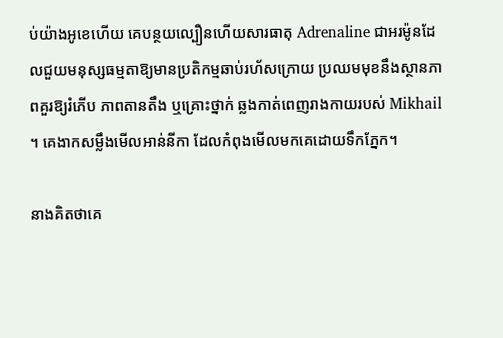ប់យ៉ាងអូខេហើយ គេបន្ថយល្បឿនហើយសារធាតុ Adrenaline ជាអរម៉ូនដែលជួយមនុស្សធម្មតាឱ្យមានប្រតិកម្មឆាប់រហ័សក្រោយ ប្រឈមមុខនឹងស្ថានភាពគួរឱ្យរំភើប ភាពតានតឹង ឬគ្រោះថ្នាក់ ឆ្លងកាត់ពេញរាងកាយរបស់ Mikhail ។ គេងាកសម្លឹងមើលអាន់នីកា ដែលកំពុងមើលមកគេដោយទឹកភ្នែក។

នាងគិតថាគេ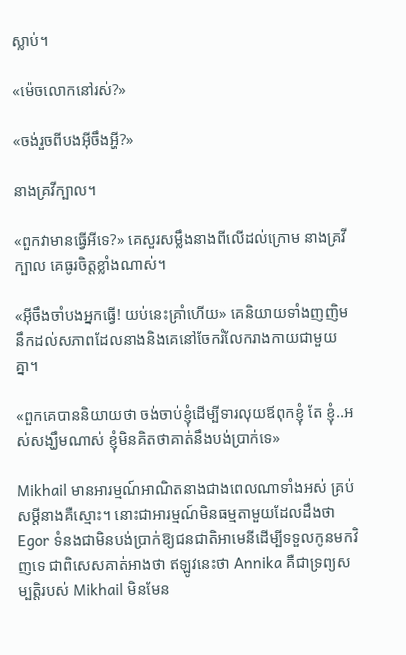ស្លាប់។

«ម៉េចលោកនៅរស់?»

«ចង់រួចពីបងអ៊ីចឹងអ្ហី?»

នាងគ្រវីក្បាល។

«ពួកវាមានធ្វើអីទេ?» គេសួរសម្លឹងនាងពីលើដល់ក្រោម នាងគ្រវីក្បាល គេធូរចិត្តខ្លាំងណាស់។

«អ៊ីចឹងចាំបងអ្នកធ្វើ! យប់នេះគ្រាំហើយ» គេនិយាយទាំងញញិម នឹកដល់សភាពដែលនាងនិងគេនៅចែករំលែករាងកាយជាមួយគ្នា។

«ពួកគេបាននិយាយថា ចង់ចាប់ខ្ញុំដើម្បីទារលុយឪពុកខ្ញុំ តែ ខ្ញុំ..អស់សង្ឃឹមណាស់ ខ្ញុំមិនគិតថាគាត់នឹងបង់ប្រាក់ទេ»

Mikhail មានអារម្មណ៍អាណិតនាងជាងពេលណាទាំងអស់ គ្រប់សម្តីនាងគឺស្មោះ។ នោះជាអារម្មណ៍មិនធម្មតាមួយដែលដឹងថា Egor ទំនងជាមិនបង់ប្រាក់ឱ្យជនជាតិអាមេនីដើម្បីទទួលកូនមកវិញទេ ជាពិសេសគាត់អាងថា ឥឡូវនេះថា Annika គឺជាទ្រព្យសម្បត្តិរបស់ Mikhail មិនមែន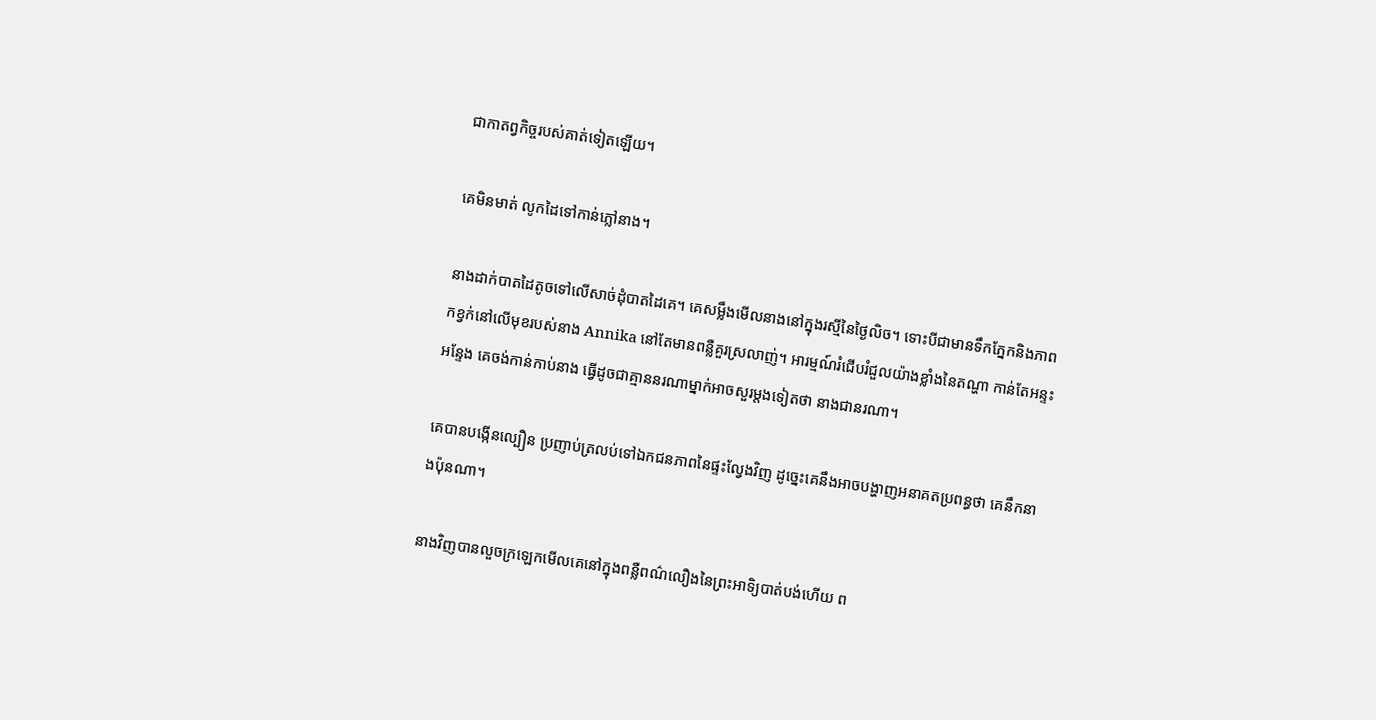ជាកាតព្វកិច្ចរបស់គាត់ទៀតឡើយ។

គេមិនមាត់ លូកដៃទៅកាន់ភ្លៅនាង។

នាងដាក់បាតដៃតូចទៅលើសាច់ដុំបាតដៃគេ។ គេសម្លឹងមើលនាងនៅក្នុងរស្មីនៃថ្ងៃលិច។ ទោះបីជាមានទឹកភ្នែកនិងភាពកខ្វក់នៅលើមុខរបស់នាង Annika នៅតែមានពន្លឺគួរស្រលាញ់។ អារម្មណ៍រំជើបរំជួលយ៉ាងខ្លាំងនៃតណ្ហា កាន់តែអន្ទះអន្ទែង គេចង់កាន់កាប់នាង ធ្វើដូចជាគ្មាននរណាម្នាក់អាចសួរម្តងទៀតថា នាងជានរណា។

គេបានបង្កើនល្បឿន ប្រញាប់ត្រលប់ទៅឯកជនភាពនៃផ្ទះល្វែងវិញ ដូច្នេះគេនឹងអាចបង្ហាញអនាគតប្រពន្ធថា គេនឹកនាងប៉ុនណា។

នាងវិញបានលួចក្រឡេកមើលគេនៅក្នុងពន្លឺពណ៌លឿងនៃព្រះអាទិ្យបាត់បង់ហើយ ព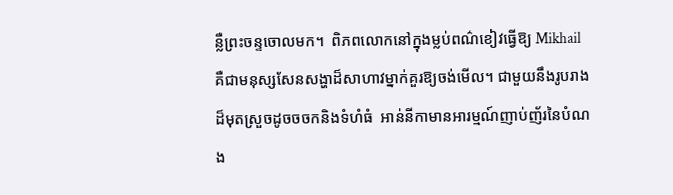ន្លឺព្រះចន្ទចោលមក។  ពិភពលោកនៅក្នុងម្លប់ពណ៌ខៀវធ្វើឱ្យ Mikhail គឺជាមនុស្សសែនសង្ហាដ៏សាហាវម្នាក់គួរឱ្យចង់មើល។ ជាមួយនឹងរូបរាងដ៏មុតស្រួចដូចចចកនិងទំហំធំ  អាន់នីកាមានអារម្មណ៍ញាប់ញ័រនៃបំណង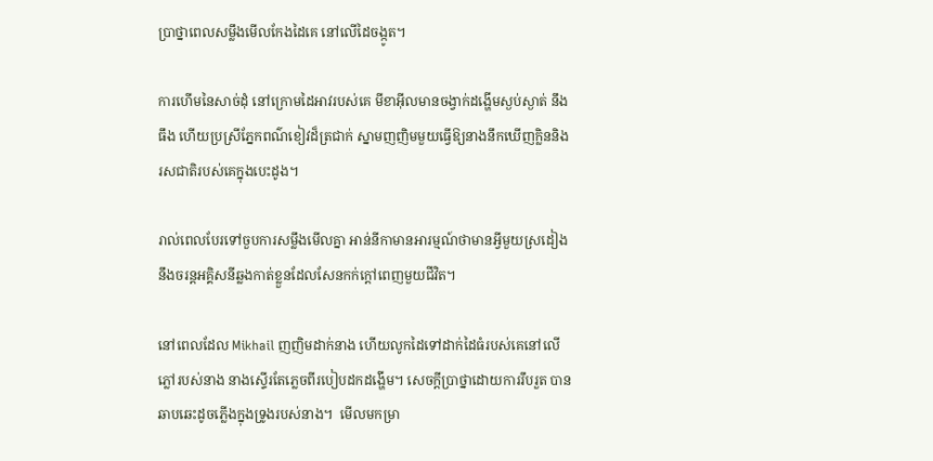ប្រាថ្នាពេលសម្លឹងមើលកែងដៃគេ នៅលើដៃចង្កូត។

ការហើមនៃសាច់ដុំ នៅក្រោមដៃអាវរបស់គេ មីខាអ៊ីលមានចង្វាក់ដង្ហើមស្ងប់ស្ងាត់ នឹងធឹង ហើយប្រស្រីភ្នែកពណ៌ខៀវដ៏ត្រជាក់ ស្នាមញញិមមួយធ្វើឱ្យនាងនឹកឃើញក្លិននិងរសជាតិរបស់គេក្នុងបេះដូង។

រាល់ពេលបែរទៅចួបការសម្លឹងមើលគ្នា អាន់នីកាមានអារម្មណ៍ថាមានអ្វីមួយស្រដៀងនឹងចរន្តអគ្គិសនីឆ្លងកាត់ខ្លួនដែលសែនកក់ក្តៅពេញមួយជីវិត។

នៅពេលដែល Mikhail ញញិមដាក់នាង ហើយលូកដៃទៅដាក់ដៃធំរបស់គេនៅលើភ្លៅរបស់នាង នាងស្ទើរតែភ្លេចពីរបៀបដកដង្ហើម។ សេចក្តីប្រាថ្នាដោយការរឹបរួត បានឆាបឆេះដូចភ្លើងក្នុងទ្រូងរបស់នាង។  មើលមកម្រា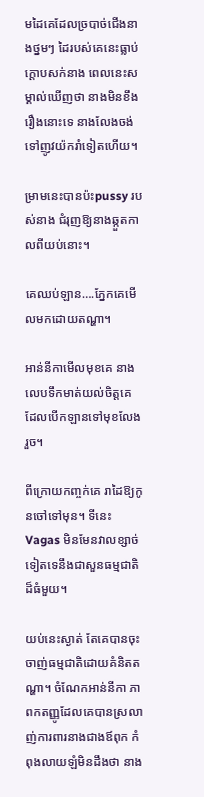មដៃគេដែលច្របាច់ជើងនាងថ្នមៗ ដៃរបស់គេនេះធ្លាប់ក្តោបសក់នាង ពេលនេះសម្គាល់ឃើញថា នាងមិនខឹងរឿងនោះទេ នាងលែងចង់ទៅញូវយ៉ករាំទៀតហើយ។

ម្រាមនេះបានប៉ះpussy របស់នាង ជំរុញឱ្យនាងឆ្កួតកាលពីយប់នោះ។

គេឈប់ឡាន….ភ្នែកគេមើលមកដោយតណ្ហា។

អាន់នីកាមើលមុខគេ នាងលេបទឹកមាត់យល់ចិត្តគេ ដែលបើកឡានទៅមុខលែងរួច។

ពីក្រោយកញ្ចក់គេ រាដៃឱ្យកូនចៅទៅមុន។ ទីនេះ Vagas មិនមែនវាលខ្សាច់ទៀតទេនឹងជាសួនធម្មជាតិដ៏ធំមួយ។

យប់នេះស្ងាត់ តែគេបានចុះចាញ់ធម្មជាតិដោយគំនិតតណ្ហា។ ចំណែកអាន់នីកា ភាពកតញ្ញូដែលគេបានស្រលាញ់ការពារនាងជាងឪពុក កំពុងលាយឡំមិនដឹងថា នាង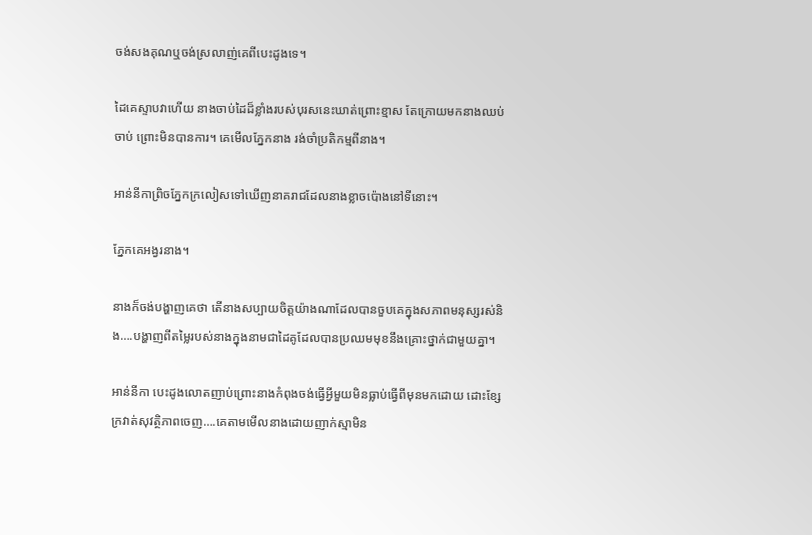ចង់សងគុណឬចង់ស្រលាញ់គេពីបេះដូងទេ។

ដៃគេស្ទាបវាហើយ នាងចាប់ដៃដ៏ខ្លាំងរបស់បុរសនេះឃាត់ព្រោះខ្មាស តែក្រោយមកនាងឈប់ចាប់ ព្រោះមិនបានការ។ គេមើលភ្នែកនាង រង់ចាំប្រតិកម្មពីនាង។

អាន់នីកាព្រិចភ្នែកក្រលៀសទៅឃើញនាគរាជដែលនាងខ្លាចប៉ោងនៅទីនោះ។

ភ្នែកគេអង្វរនាង។

នាងក៏ចង់បង្ហាញគេថា តើនាងសប្បាយចិត្តយ៉ាងណាដែលបានចួបគេក្នុងសភាពមនុស្សរស់និង….បង្ហាញពីតម្លៃរបស់នាងក្នុងនាមជាដៃគូដែលបានប្រឈមមុខនឹងគ្រោះថ្នាក់ជាមួយគ្នា។

អាន់នីកា បេះដូងលោតញាប់ព្រោះនាងកំពុងចង់ធ្វើអ្វីមួយមិនធ្លាប់ធ្វើពីមុនមកដោយ ដោះខ្សែក្រវាត់សុវត្ថិភាពចេញ….គេតាមមើលនាងដោយញាក់ស្មាមិន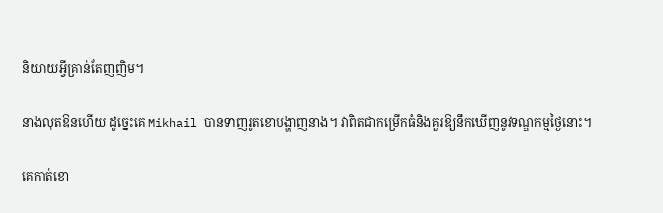និយាយអ្វីគ្រាន់តែញញិម។

នាងលុតឱនហើយ ដូច្នេះគេ Mikhail បានទាញរូតខោបង្ហាញនាង។ វាពិតជាកម្រើកធំនិងគួរឱ្យនឹកឃើញនូវទណ្ឌកម្មថ្ងៃនោះ។

គេកាត់ខោ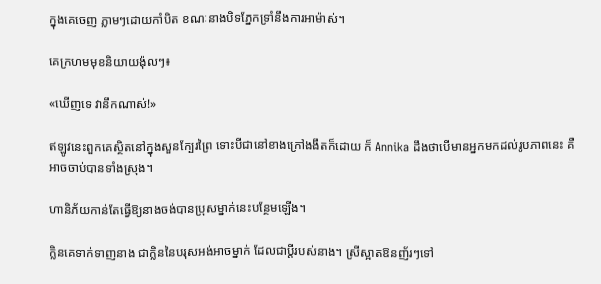ក្នុងគេចេញ ភ្លាមៗដោយកាំបិត ខណៈនាងបិទភ្នែកទ្រាំនឹងការអាម៉ាស់។

គេក្រហមមុខនិយាយង៉ុលៗ៖

«ឃើញទេ វានឹកណាស់!»

ឥឡូវនេះពួកគេស្ថិតនៅក្នុងសួនក្បែរព្រៃ ទោះបីជានៅខាងក្រៅងងឹតក៏ដោយ ក៏ Annika ដឹងថាបើមានអ្នកមកដល់រូបភាពនេះ គឺអាចចាប់បានទាំងស្រុង។

ហានិភ័យកាន់តែធ្វើឱ្យនាងចង់បានប្រុសម្នាក់នេះបន្ថែមឡើង។

ក្លិនគេទាក់ទាញនាង ជាក្លិននៃបរុសអង់អាចម្នាក់ ដែលជាប្តីរបស់នាង។ ស្រីស្អាតឱនញ័រៗទៅ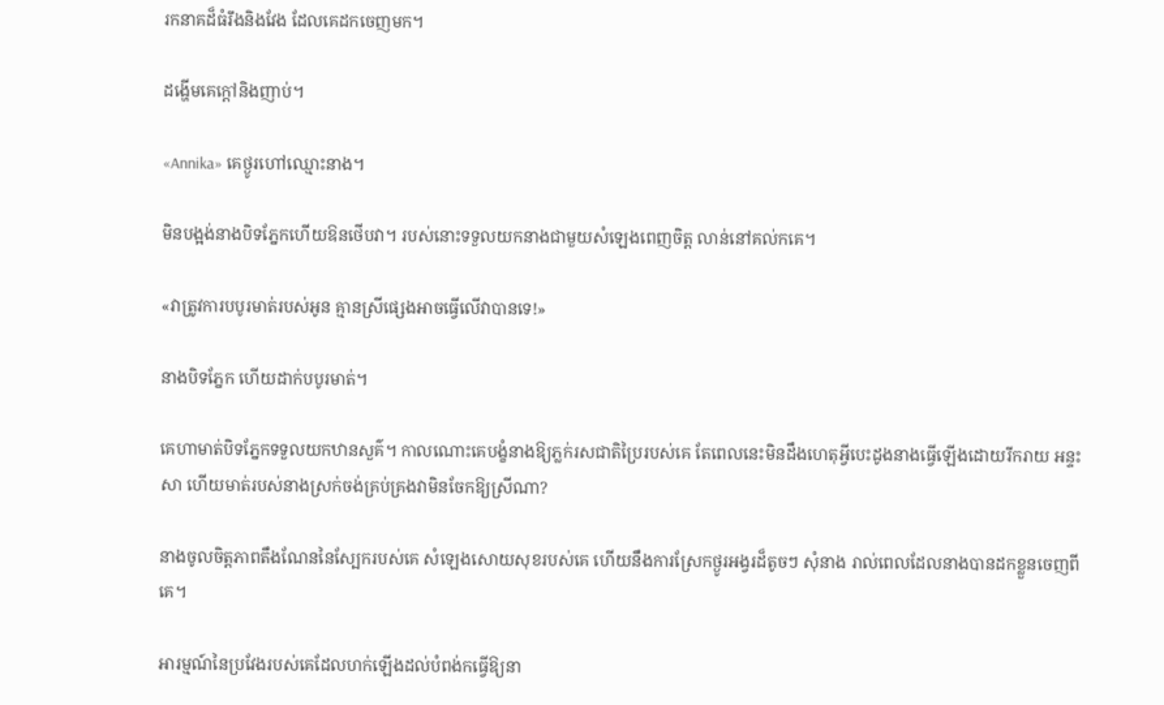រកនាគដ៏ធំរឹងនិងវែង ដែលគេដកចេញមក។

ដង្ហើមគេក្តៅនិងញាប់។

«Annika» គេថ្ងូរហៅឈ្មោះនាង។

មិនបង្អង់នាងបិទភ្នែកហើយឱនថើបវា។ របស់នោះទទួលយកនាងជាមួយសំឡេងពេញចិត្ត លាន់នៅគល់កគេ។

«វាត្រូវការបបូរមាត់របស់អូន គ្មានស្រីផ្សេងអាចធ្វើលើវាបានទេ!»

នាងបិទភ្នែក ហើយដាក់បបូរមាត់។

គេហាមាត់បិទភ្នែកទទួលយកឋានសួគ៌។ កាលណោះគេបង្ខំនាងឱ្យភ្លក់រសជាតិប្រៃរបស់គេ តែពេលនេះមិនដឹងហេតុអ្វីបេះដូងនាងធ្វើឡើងដោយរីករាយ អន្ទះសា ហើយមាត់របស់នាងស្រក់ចង់គ្រប់គ្រងវាមិនចែកឱ្យស្រីណា?

នាងចូលចិត្តភាពតឹងណែននៃស្បែករបស់គេ សំឡេងសោយសុខរបស់គេ ហើយនឹងការស្រែកថ្ងូរអង្វរដ៏តូចៗ សុំនាង រាល់ពេលដែលនាងបានដកខ្លួនចេញពីគេ។

អារម្មណ៍នៃប្រវែងរបស់គេដែលហក់ឡើងដល់បំពង់កធ្វើឱ្យនា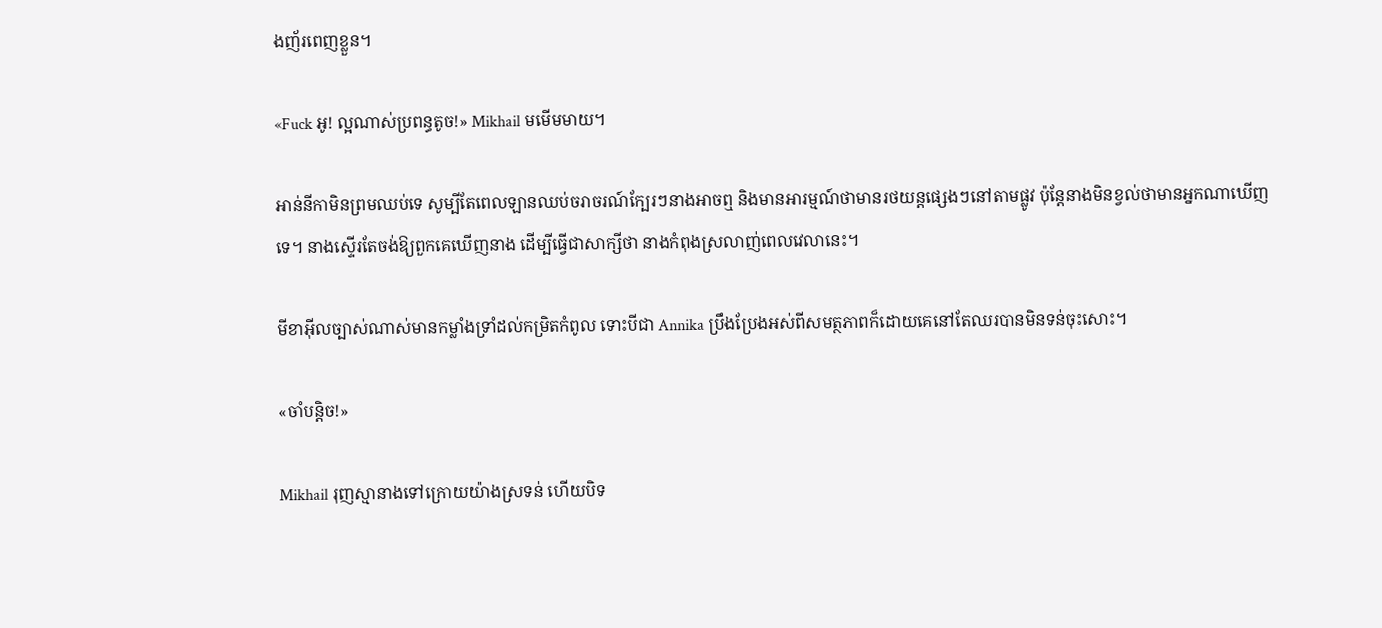ងញ័រពេញខ្លួន។

«Fuck អូ! ល្អណាស់ប្រពន្ធតូច!» Mikhail មមើមមាយ។

អាន់នីកាមិនព្រមឈប់ទេ សូម្បីតែពេលឡានឈប់ចរាចរណ៍ក្បែរៗនាងអាចឮ និងមានអារម្មណ៍ថាមានរថយន្តផ្សេងៗនៅតាមផ្លូវ ប៉ុន្តែនាងមិនខ្វល់ថាមានអ្នកណាឃើញទេ។ នាងស្ទើរតែចង់ឱ្យពួកគេឃើញនាង ដើម្បីធ្វើជាសាក្សីថា នាងកំពុងស្រលាញ់ពេលវេលានេះ។

មីខាអ៊ីលច្បាស់ណាស់មានកម្លាំងទ្រាំដល់កម្រិតកំពូល ទោះបីជា Annika ប្រឹងប្រែងអស់ពីសមត្ថភាពក៏ដោយគេនៅតែឈរបានមិនទន់ចុះសោះ។

«ចាំបន្តិច!»

Mikhail រុញស្មានាងទៅក្រោយយ៉ាងស្រទន់ ហើយបិទ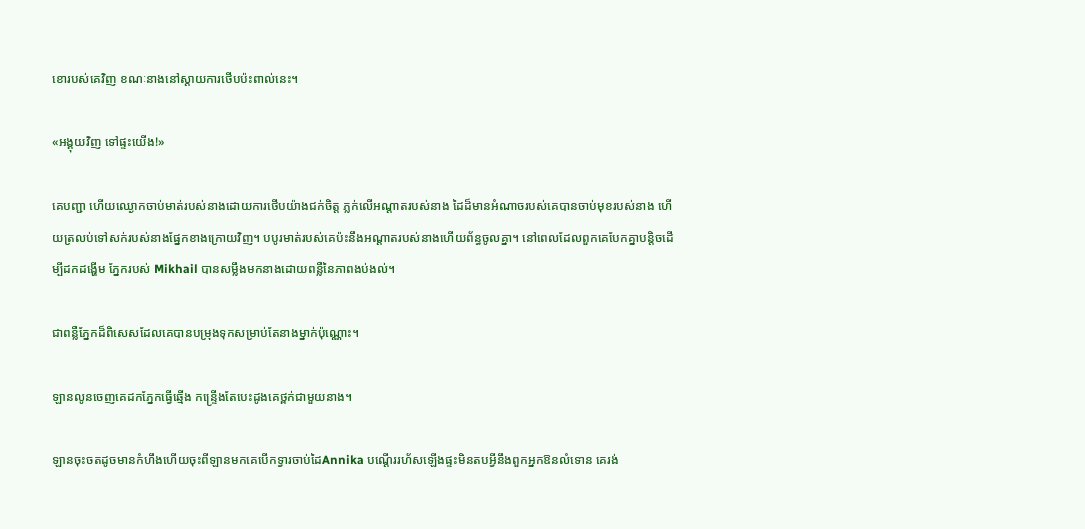ខោរបស់គេវិញ ខណៈនាងនៅស្តាយការថើបប៉ះពាល់នេះ។

«អង្គុយវិញ ទៅផ្ទះយើង!»

គេបញ្ជា ហើយឈ្ងោកចាប់មាត់របស់នាងដោយការថើបយ៉ាងជក់ចិត្ត ភ្លក់លើអណ្តាតរបស់នាង ដៃដ៏មានអំណាចរបស់គេបានចាប់មុខរបស់នាង ហើយត្រលប់ទៅសក់របស់នាងផ្នែកខាងក្រោយវិញ។ បបូរមាត់របស់គេប៉ះនឹងអណ្ដាតរបស់នាងហើយព័ន្ធចូលគ្នា។ នៅពេលដែលពួកគេបែកគ្នាបន្តិចដើម្បីដកដង្ហើម ភ្នែករបស់ Mikhail បានសម្លឹងមកនាងដោយពន្លឺនៃភាពងប់ងល់។

ជាពន្លឺភ្នែកដ៏ពិសេសដែលគេបានបម្រុងទុកសម្រាប់តែនាងម្នាក់ប៉ុណ្ណោះ។

ឡានលូនចេញគេដកភ្នែកធ្វើឆ្មើង កន្ទ្រើងតែបេះដូងគេថ្ពក់ជាមួយនាង។

ឡានចុះចតដូចមានកំហឹងហើយចុះពីឡានមកគេបើកទ្វារចាប់ដៃAnnika បណ្តើររហ័សឡើងផ្ទះមិនតបអ្វីនឹងពួកអ្នកឱនលំទោន គេរង់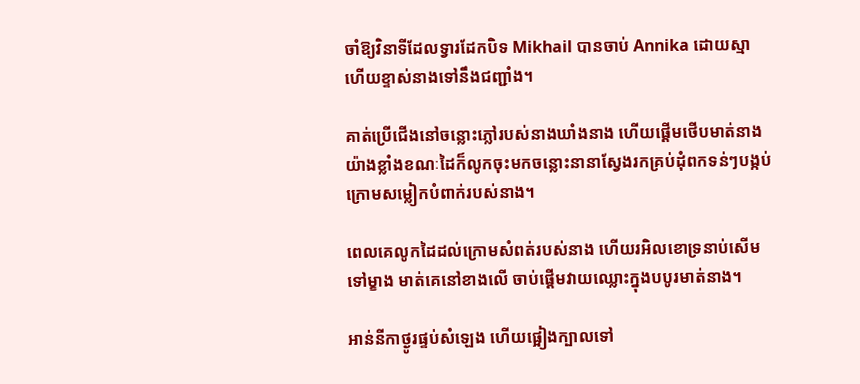ចាំឱ្យវិនាទីដែលទ្វារដែកបិទ Mikhail បានចាប់ Annika ដោយស្មា ហើយខ្ទាស់នាងទៅនឹងជញ្ជាំង។

គាត់ប្រើជើងនៅចន្លោះភ្លៅរបស់នាងឃាំងនាង ហើយផ្តើមថើបមាត់នាងយ៉ាងខ្លាំងខណៈដៃក៏លូកចុះមកចន្លោះនានាស្វែងរកគ្រប់ដុំពកទន់ៗបង្កប់ក្រោមសម្លៀកបំពាក់របស់នាង។

ពេលគេលូកដៃដល់ក្រោមសំពត់របស់នាង ហើយរអិលខោទ្រនាប់សើមទៅម្ខាង មាត់គេនៅខាងលើ ចាប់ផ្តើមវាយឈ្លោះក្នុងបបូរមាត់នាង។

អាន់នីកាថ្ងូរផ្ទប់សំឡេង ហើយផ្អៀងក្បាលទៅ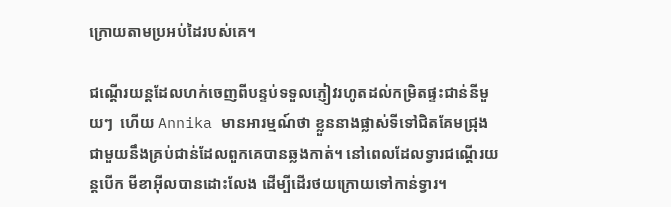ក្រោយតាមប្រអប់ដៃរបស់គេ។

ជណ្តើរយន្តដែលហក់ចេញពីបន្ទប់ទទួលភ្ញៀវរហូតដល់កម្រិតផ្ទះជាន់នីមួយៗ  ហើយ Annika មានអារម្មណ៍ថា ខ្លួននាងផ្លាស់ទីទៅជិតគែមជ្រុង ជាមួយនឹងគ្រប់ជាន់ដែលពួកគេបានឆ្លងកាត់។ នៅពេលដែលទ្វារជណ្ដើរយន្ដបើក មីខាអ៊ីលបានដោះលែង ដើម្បីដើរថយក្រោយទៅកាន់ទ្វារ។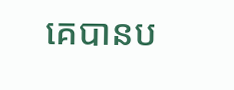គេបានប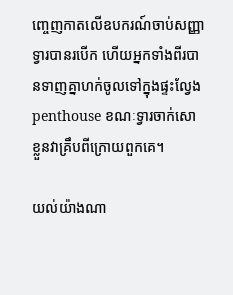ញ្ចេញកាតលើឧបករណ៍ចាប់សញ្ញា ទ្វារបានរបើក ហើយអ្នកទាំងពីរបានទាញគ្នាហក់ចូលទៅក្នុងផ្ទះល្វែង penthouse ខណៈទ្វារចាក់សោខ្លួនវាគ្រឹបពីក្រោយពួកគេ។

យល់យ៉ាងណា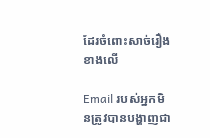ដែរចំពោះសាច់រឿងខាងលើ

Email របស់អ្នកមិនត្រូវបានបង្ហាញជា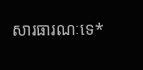សារធារណៈទេ*